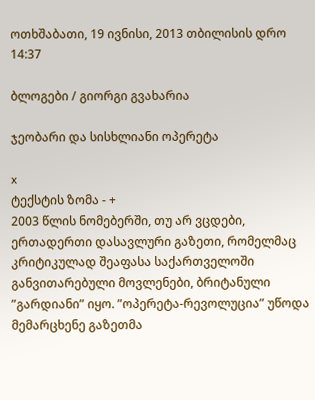ოთხშაბათი, 19 ივნისი, 2013 თბილისის დრო 14:37

ბლოგები / გიორგი გვახარია

ჯეობარი და სისხლიანი ოპერეტა

x
ტექსტის ზომა - +
2003 წლის ნომებერში, თუ არ ვცდები, ერთადერთი დასავლური გაზეთი, რომელმაც კრიტიკულად შეაფასა საქართველოში განვითარებული მოვლენები, ბრიტანული ”გარდიანი” იყო. ”ოპერეტა-რევოლუცია” უწოდა მემარცხენე გაზეთმა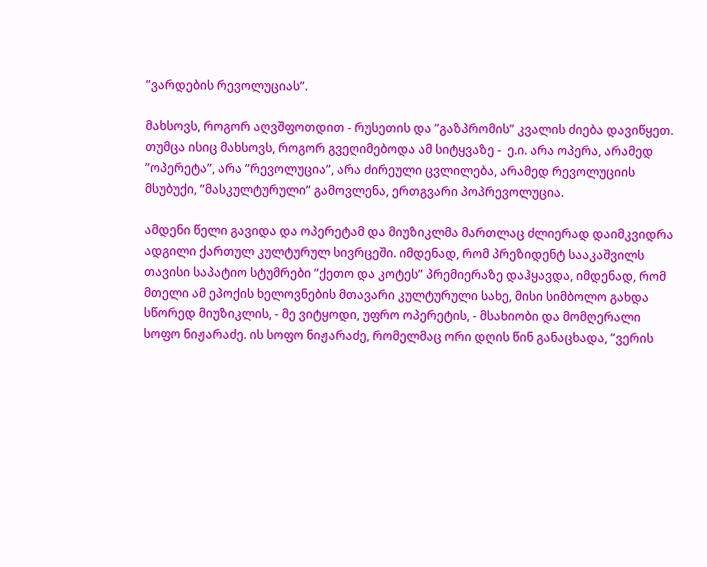”ვარდების რევოლუციას”.

მახსოვს, როგორ აღვშფოთდით - რუსეთის და ”გაზპრომის” კვალის ძიება დავიწყეთ. თუმცა ისიც მახსოვს, როგორ გვეღიმებოდა ამ სიტყვაზე -  ე.ი. არა ოპერა, არამედ ”ოპერეტა”, არა ”რევოლუცია”, არა ძირეული ცვლილება, არამედ რევოლუციის მსუბუქი, ”მასკულტურული” გამოვლენა, ერთგვარი პოპრევოლუცია.

ამდენი წელი გავიდა და ოპერეტამ და მიუზიკლმა მართლაც ძლიერად დაიმკვიდრა ადგილი ქართულ კულტურულ სივრცეში. იმდენად, რომ პრეზიდენტ სააკაშვილს თავისი საპატიო სტუმრები ”ქეთო და კოტეს” პრემიერაზე დაჰყავდა, იმდენად, რომ მთელი ამ ეპოქის ხელოვნების მთავარი კულტურული სახე, მისი სიმბოლო გახდა სწორედ მიუზიკლის, - მე ვიტყოდი, უფრო ოპერეტის, - მსახიობი და მომღერალი სოფო ნიჟარაძე. ის სოფო ნიჟარაძე, რომელმაც ორი დღის წინ განაცხადა, ”ვერის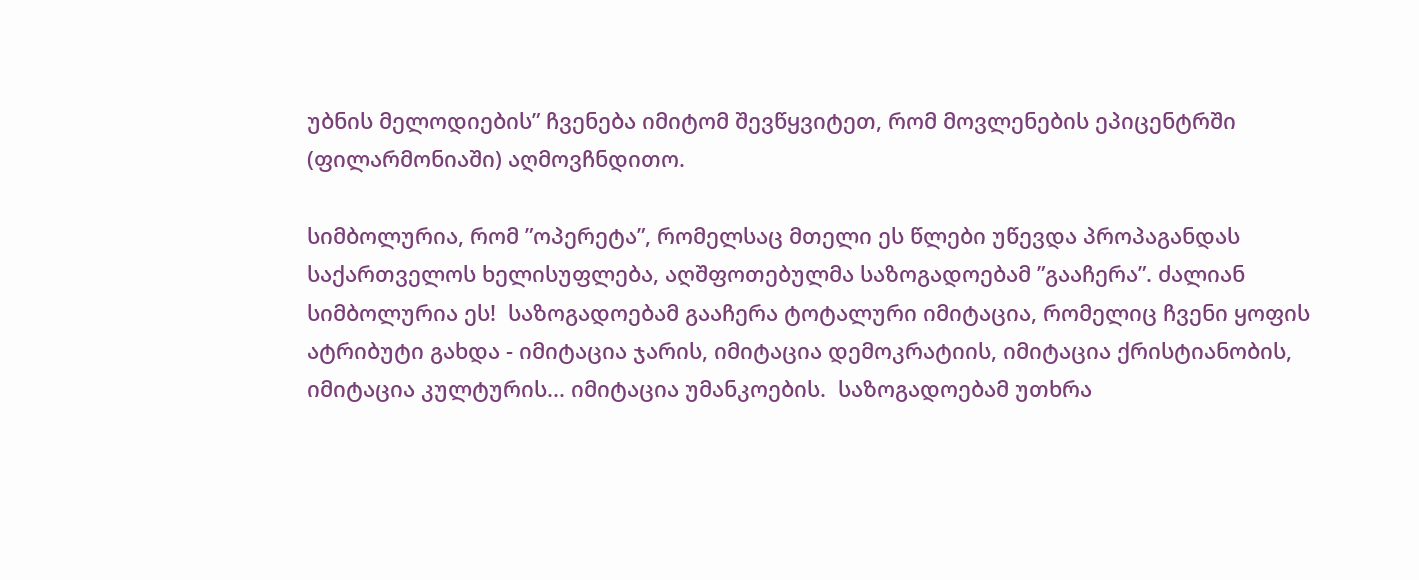უბნის მელოდიების” ჩვენება იმიტომ შევწყვიტეთ, რომ მოვლენების ეპიცენტრში (ფილარმონიაში) აღმოვჩნდითო.

სიმბოლურია, რომ ”ოპერეტა”, რომელსაც მთელი ეს წლები უწევდა პროპაგანდას საქართველოს ხელისუფლება, აღშფოთებულმა საზოგადოებამ ”გააჩერა”. ძალიან სიმბოლურია ეს!  საზოგადოებამ გააჩერა ტოტალური იმიტაცია, რომელიც ჩვენი ყოფის ატრიბუტი გახდა - იმიტაცია ჯარის, იმიტაცია დემოკრატიის, იმიტაცია ქრისტიანობის, იმიტაცია კულტურის... იმიტაცია უმანკოების.  საზოგადოებამ უთხრა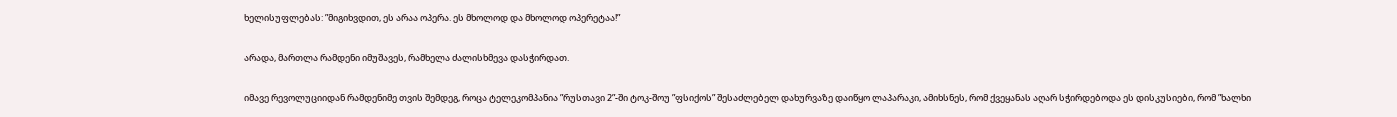ხელისუფლებას: ”მიგიხვდით, ეს არაა ოპერა. ეს მხოლოდ და მხოლოდ ოპერეტაა!”

არადა, მართლა რამდენი იმუშავეს, რამხელა ძალისხმევა დასჭირდათ.

იმავე რევოლუციიდან რამდენიმე თვის შემდეგ, როცა ტელეკომპანია ”რუსთავი 2”-ში ტოკ-შოუ ”ფსიქოს” შესაძლებელ დახურვაზე დაიწყო ლაპარაკი, ამიხსნეს, რომ ქვეყანას აღარ სჭირდებოდა ეს დისკუსიები, რომ ”ხალხი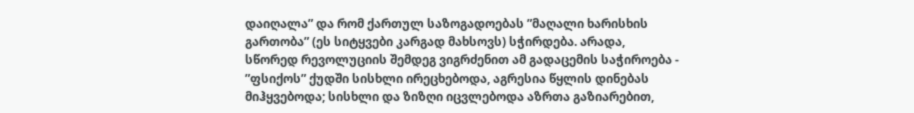დაიღალა” და რომ ქართულ საზოგადოებას ”მაღალი ხარისხის გართობა” (ეს სიტყვები კარგად მახსოვს) სჭირდება. არადა, სწორედ რევოლუციის შემდეგ ვიგრძენით ამ გადაცემის საჭიროება - ”ფსიქოს” ქუდში სისხლი ირეცხებოდა, აგრესია წყლის დინებას მიჰყვებოდა; სისხლი და ზიზღი იცვლებოდა აზრთა გაზიარებით,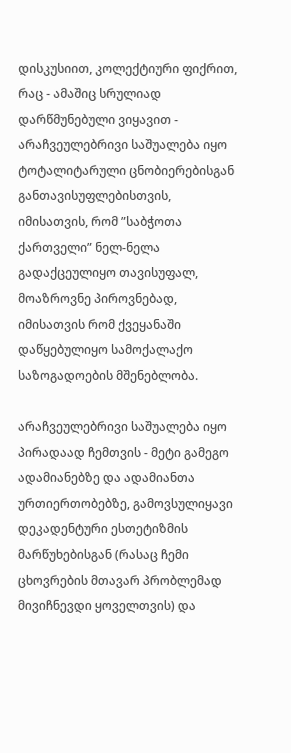დისკუსიით, კოლექტიური ფიქრით, რაც - ამაშიც სრულიად დარწმუნებული ვიყავით - არაჩვეულებრივი საშუალება იყო ტოტალიტარული ცნობიერებისგან განთავისუფლებისთვის, იმისათვის, რომ ”საბჭოთა ქართველი” ნელ-ნელა გადაქცეულიყო თავისუფალ, მოაზროვნე პიროვნებად, იმისათვის რომ ქვეყანაში დაწყებულიყო სამოქალაქო საზოგადოების მშენებლობა.

არაჩვეულებრივი საშუალება იყო პირადაად ჩემთვის - მეტი გამეგო ადამიანებზე და ადამიანთა ურთიერთობებზე, გამოვსულიყავი დეკადენტური ესთეტიზმის მარწუხებისგან (რასაც ჩემი ცხოვრების მთავარ პრობლემად მივიჩნევდი ყოველთვის) და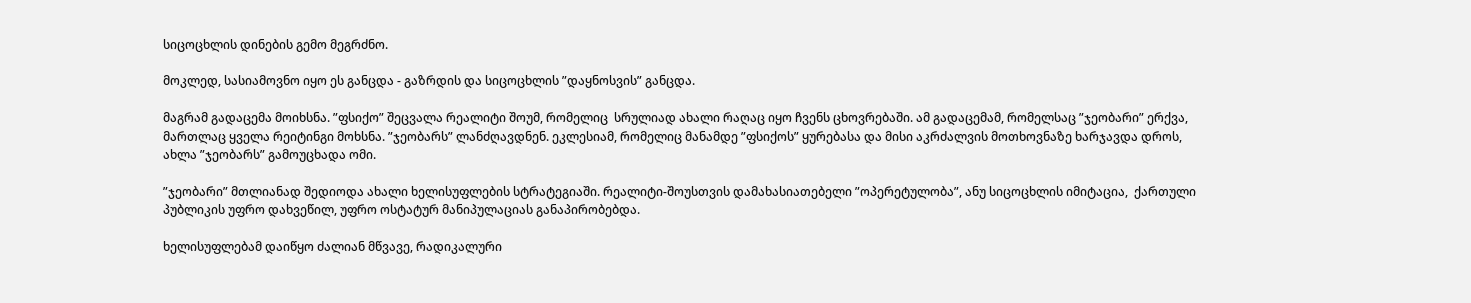სიცოცხლის დინების გემო მეგრძნო.

მოკლედ, სასიამოვნო იყო ეს განცდა - გაზრდის და სიცოცხლის ”დაყნოსვის” განცდა.

მაგრამ გადაცემა მოიხსნა. ”ფსიქო” შეცვალა რეალიტი შოუმ, რომელიც  სრულიად ახალი რაღაც იყო ჩვენს ცხოვრებაში. ამ გადაცემამ, რომელსაც ”ჯეობარი” ერქვა, მართლაც ყველა რეიტინგი მოხსნა. ”ჯეობარს” ლანძღავდნენ. ეკლესიამ, რომელიც მანამდე ”ფსიქოს” ყურებასა და მისი აკრძალვის მოთხოვნაზე ხარჯავდა დროს, ახლა ”ჯეობარს” გამოუცხადა ომი.

”ჯეობარი” მთლიანად შედიოდა ახალი ხელისუფლების სტრატეგიაში. რეალიტი-შოუსთვის დამახასიათებელი ”ოპერეტულობა”, ანუ სიცოცხლის იმიტაცია,  ქართული პუბლიკის უფრო დახვეწილ, უფრო ოსტატურ მანიპულაციას განაპირობებდა.

ხელისუფლებამ დაიწყო ძალიან მწვავე, რადიკალური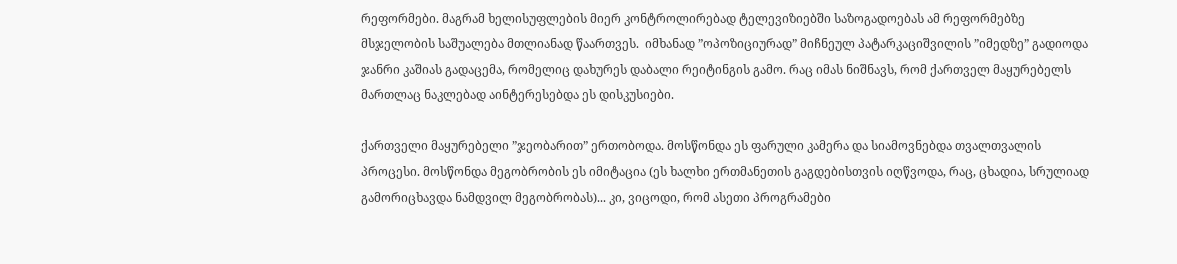რეფორმები. მაგრამ ხელისუფლების მიერ კონტროლირებად ტელევიზიებში საზოგადოებას ამ რეფორმებზე მსჯელობის საშუალება მთლიანად წაართვეს.  იმხანად ”ოპოზიციურად” მიჩნეულ პატარკაციშვილის ”იმედზე” გადიოდა ჯანრი კაშიას გადაცემა, რომელიც დახურეს დაბალი რეიტინგის გამო. რაც იმას ნიშნავს, რომ ქართველ მაყურებელს მართლაც ნაკლებად აინტერესებდა ეს დისკუსიები.

ქართველი მაყურებელი ”ჯეობარით” ერთობოდა. მოსწონდა ეს ფარული კამერა და სიამოვნებდა თვალთვალის პროცესი. მოსწონდა მეგობრობის ეს იმიტაცია (ეს ხალხი ერთმანეთის გაგდებისთვის იღწვოდა, რაც, ცხადია, სრულიად გამორიცხავდა ნამდვილ მეგობრობას)... კი, ვიცოდი, რომ ასეთი პროგრამები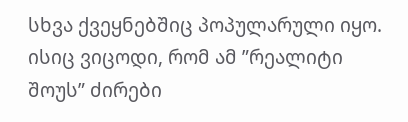სხვა ქვეყნებშიც პოპულარული იყო. ისიც ვიცოდი, რომ ამ ”რეალიტი შოუს” ძირები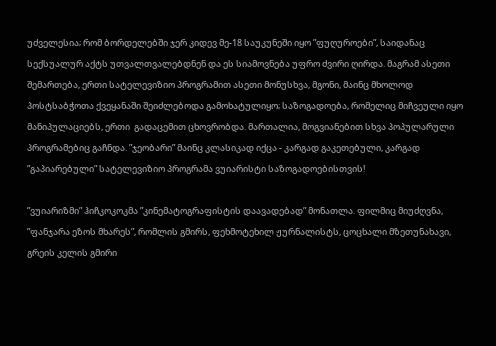უძველესია; რომ ბორდელებში ჯერ კიდევ მე-18 საუკუნეში იყო ”ფუღუროები”, საიდანაც სექსუალურ აქტს უთვალთვალებდნენ და ეს სიამოვნება უფრო ძვირი ღირდა. მაგრამ ასეთი შემართება, ერთი სატელევიზიო პროგრამით ასეთი მონუსხვა, მგონი, მაინც მხოლოდ პოსტსაბჭოთა ქვეყანაში შეიძლებოდა გამოხატულიყო; საზოგადოება, რომელიც მიჩვეული იყო მანიპულაციებს, ერთი  გადაცემით ცხოვრობდა. მართალია, მოგვიანებით სხვა პოპულარული პროგრამებიც გაჩნდა. ”ჯეობარი” მაინც კლასიკად იქცა - კარგად გაკეთებული, კარგად ”გაპიარებული” სატელევიზიო პროგრამა ვუიარისტი საზოგადოებისთვის!

”ვუიარიზმი” ჰიჩკოკოკმა ”კინემატოგრაფისტის დაავადებად” მონათლა. ფილმიც მიუძღვნა, ”ფანჯარა ეზოს მხარეს”, რომლის გმირს, ფეხმოტეხილ ჟურნალისტს, ცოცხალი მზეთუნახავი, გრეის კელის გმირი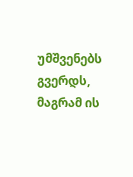უმშვენებს გვერდს, მაგრამ ის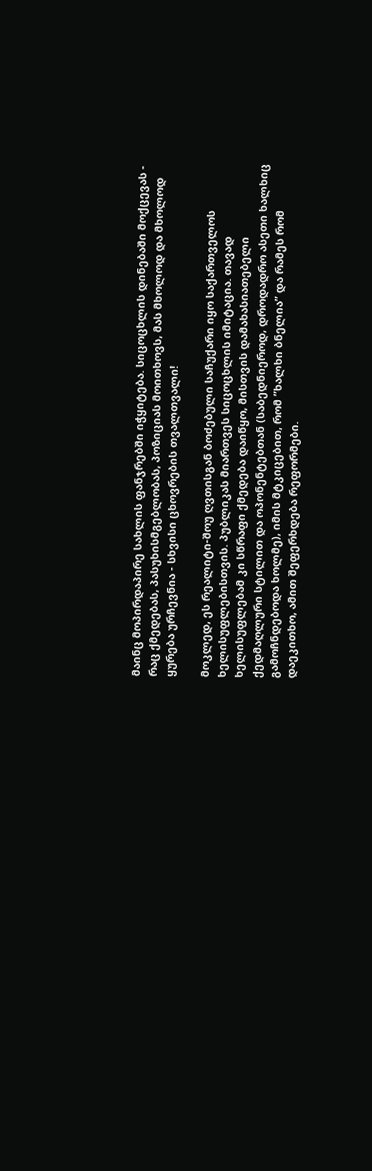მაინც მოპირდაპირე სახლის ფანჯრებში იჭყიტება. სიცოცხლის დინებაში მოქცევას - რაც ქმედებას, პასუხისმგებლობას, პოზიციას მოითხოვს, მას მხოლოდ და მხოლოდ ყურება ურჩევნია - სხვისი ცხოვრების თვალთვალი!

მოკლედ, ეს რეალიტი-შოუ ღვთისგან ბოძებული საჩუქარი იყო საქართველოს ხელისუფლებისთვის. პუბლიკას მიართვეს სიცოცხლის იმიტაცია. თავად ხელისუფლებამ კი სწრაფი ქმედება დაიწყო, მისთვის დამახასიათებელი ქედმაღლური სტილით და ოპონენტებთან (საბედნიეროდ, დროდადრო ასეთი ხალხიც გამოჩნდებოდა ხოლმე), იმის მტკიცებით, რომ ”ხალხი ბნელია” და რამეს რომ დაეკითხო, ამით შეფერხდება რეფორმები.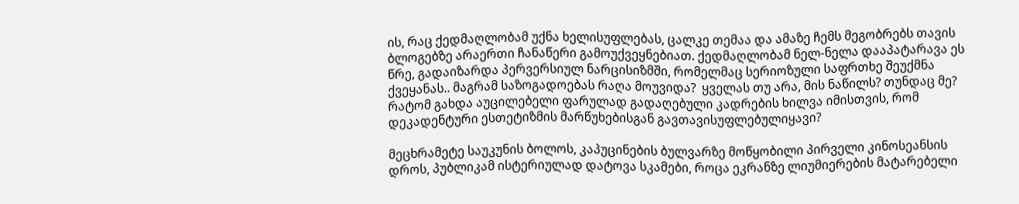ის, რაც ქედმაღლობამ უქნა ხელისუფლებას, ცალკე თემაა და ამაზე ჩემს მეგობრებს თავის ბლოგებზე არაერთი ჩანაწერი გამოუქვეყნებიათ. ქედმაღლობამ ნელ-ნელა დააპატარავა ეს წრე, გადაიზარდა პერვერსიულ ნარცისიზმში, რომელმაც სერიოზული საფრთხე შეუქმნა ქვეყანას.. მაგრამ საზოგადოებას რაღა მოუვიდა?  ყველას თუ არა, მის ნაწილს? თუნდაც მე? რატომ გახდა აუცილებელი ფარულად გადაღებული კადრების ხილვა იმისთვის, რომ  დეკადენტური ესთეტიზმის მარწუხებისგან გავთავისუფლებულიყავი?

მეცხრამეტე საუკუნის ბოლოს, კაპუცინების ბულვარზე მოწყობილი პირველი კინოსეანსის დროს, პუბლიკამ ისტერიულად დატოვა სკამები, როცა ეკრანზე ლიუმიერების მატარებელი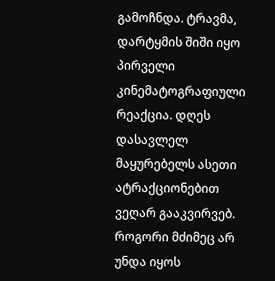გამოჩნდა. ტრავმა, დარტყმის შიში იყო პირველი კინემატოგრაფიული რეაქცია. დღეს დასავლელ მაყურებელს ასეთი ატრაქციონებით ვეღარ გააკვირვებ. როგორი მძიმეც არ უნდა იყოს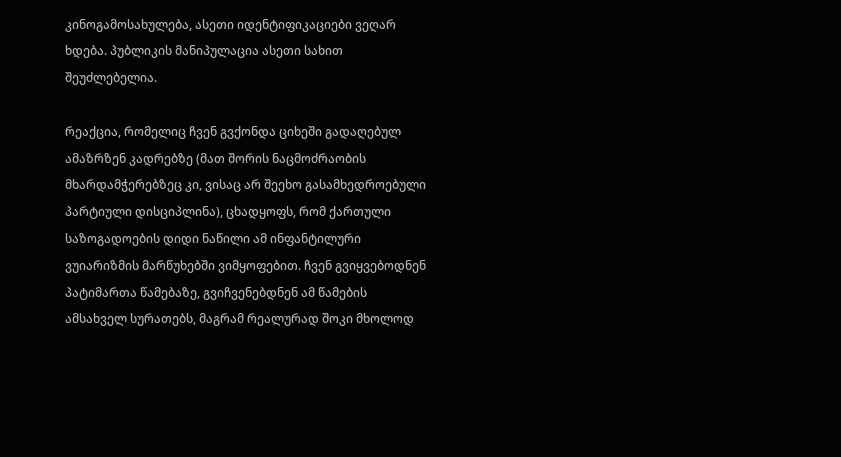კინოგამოსახულება, ასეთი იდენტიფიკაციები ვეღარ ხდება. პუბლიკის მანიპულაცია ასეთი სახით შეუძლებელია.

რეაქცია, რომელიც ჩვენ გვქონდა ციხეში გადაღებულ ამაზრზენ კადრებზე (მათ შორის ნაცმოძრაობის მხარდამჭერებზეც კი, ვისაც არ შეეხო გასამხედროებული პარტიული დისციპლინა), ცხადყოფს, რომ ქართული საზოგადოების დიდი ნაწილი ამ ინფანტილური ვუიარიზმის მარწუხებში ვიმყოფებით. ჩვენ გვიყვებოდნენ პატიმართა წამებაზე, გვიჩვენებდნენ ამ წამების ამსახველ სურათებს, მაგრამ რეალურად შოკი მხოლოდ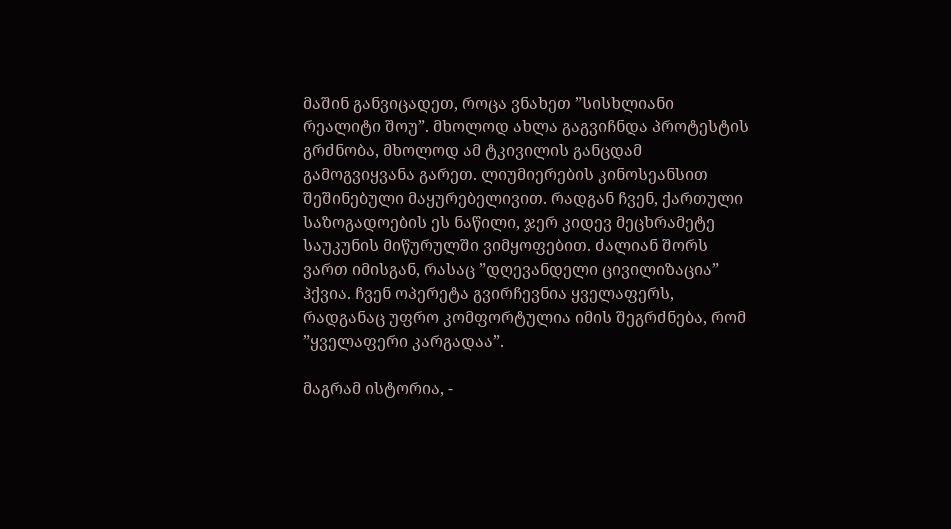მაშინ განვიცადეთ, როცა ვნახეთ ”სისხლიანი რეალიტი შოუ”. მხოლოდ ახლა გაგვიჩნდა პროტესტის გრძნობა, მხოლოდ ამ ტკივილის განცდამ გამოგვიყვანა გარეთ. ლიუმიერების კინოსეანსით შეშინებული მაყურებელივით. რადგან ჩვენ, ქართული საზოგადოების ეს ნაწილი, ჯერ კიდევ მეცხრამეტე საუკუნის მიწურულში ვიმყოფებით. ძალიან შორს ვართ იმისგან, რასაც ”დღევანდელი ცივილიზაცია” ჰქვია. ჩვენ ოპერეტა გვირჩევნია ყველაფერს, რადგანაც უფრო კომფორტულია იმის შეგრძნება, რომ ”ყველაფერი კარგადაა”.

მაგრამ ისტორია, -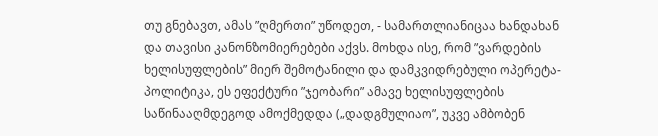თუ გნებავთ, ამას ”ღმერთი” უწოდეთ, - სამართლიანიცაა ხანდახან და თავისი კანონზომიერებები აქვს. მოხდა ისე, რომ ”ვარდების ხელისუფლების” მიერ შემოტანილი და დამკვიდრებული ოპერეტა-პოლიტიკა, ეს ეფექტური ”ჯეობარი” ამავე ხელისუფლების საწინააღმდეგოდ ამოქმედდა („დადგმულიაო”, უკვე ამბობენ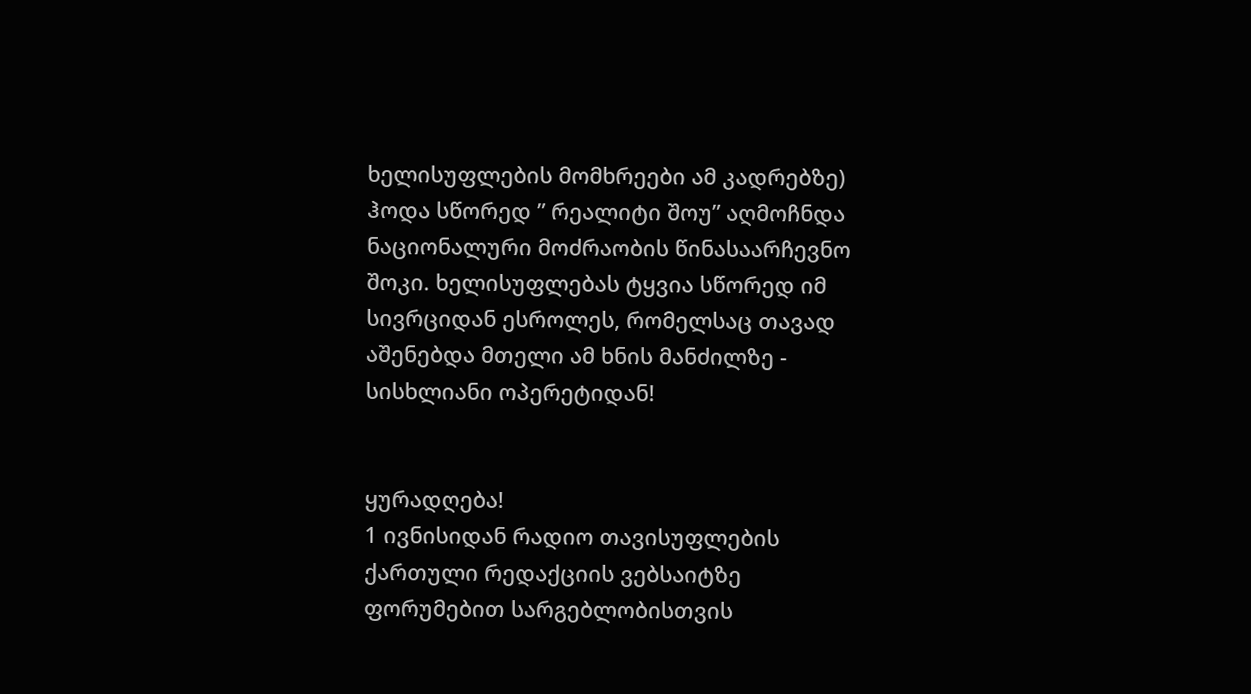ხელისუფლების მომხრეები ამ კადრებზე) ჰოდა სწორედ ” რეალიტი შოუ” აღმოჩნდა ნაციონალური მოძრაობის წინასაარჩევნო შოკი. ხელისუფლებას ტყვია სწორედ იმ სივრციდან ესროლეს, რომელსაც თავად აშენებდა მთელი ამ ხნის მანძილზე - სისხლიანი ოპერეტიდან!


ყურადღება!
1 ივნისიდან რადიო თავისუფლების ქართული რედაქციის ვებსაიტზე ფორუმებით სარგებლობისთვის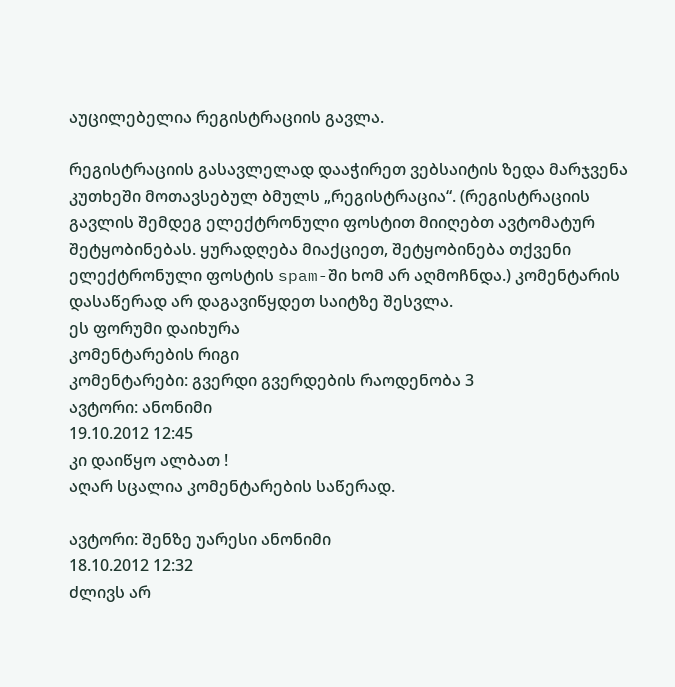აუცილებელია რეგისტრაციის გავლა.

რეგისტრაციის გასავლელად დააჭირეთ ვებსაიტის ზედა მარჯვენა კუთხეში მოთავსებულ ბმულს „რეგისტრაცია“. (რეგისტრაციის გავლის შემდეგ ელექტრონული ფოსტით მიიღებთ ავტომატურ შეტყობინებას. ყურადღება მიაქციეთ, შეტყობინება თქვენი ელექტრონული ფოსტის spam-ში ხომ არ აღმოჩნდა.) კომენტარის დასაწერად არ დაგავიწყდეთ საიტზე შესვლა.
ეს ფორუმი დაიხურა
კომენტარების რიგი
კომენტარები: გვერდი გვერდების რაოდენობა 3
ავტორი: ანონიმი
19.10.2012 12:45
კი დაიწყო ალბათ !
აღარ სცალია კომენტარების საწერად.

ავტორი: შენზე უარესი ანონიმი
18.10.2012 12:32
ძლივს არ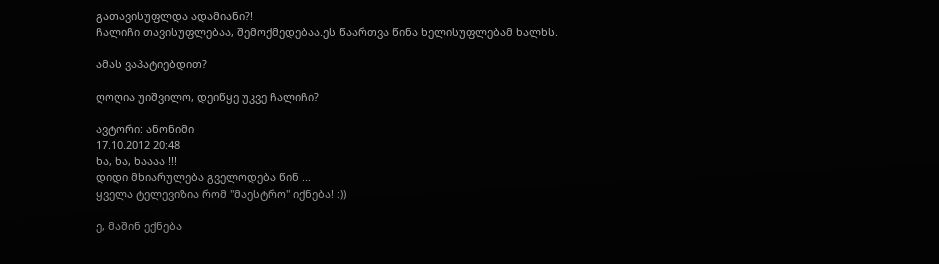გათავისუფლდა ადამიანი?!
ჩალიჩი თავისუფლებაა, შემოქმედებაა.ეს წაართვა წინა ხელისუფლებამ ხალხს.

ამას ვაპატიებდით?

ღოღია უიშვილო, დეიწყე უკვე ჩალიჩი?

ავტორი: ანონიმი
17.10.2012 20:48
ხა, ხა, ხაააა !!!
დიდი მხიარულება გველოდება წინ ...
ყველა ტელევიზია რომ "მაესტრო" იქნება! :))

ე, მაშინ ექნება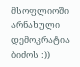მსოფლიოში არნახული დემოკრატია ბიძოს :))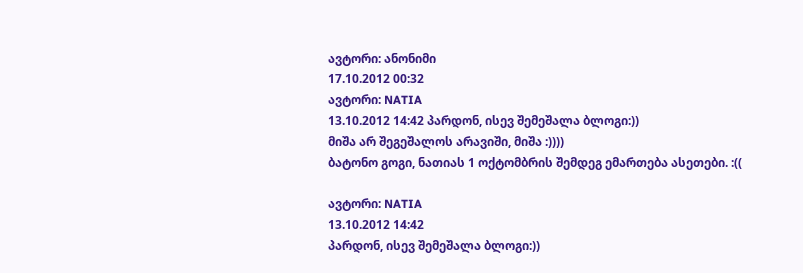ავტორი: ანონიმი
17.10.2012 00:32
ავტორი: NATIA
13.10.2012 14:42 პარდონ, ისევ შემეშალა ბლოგი:))
მიშა არ შეგეშალოს არავიში, მიშა :))))
ბატონო გოგი, ნათიას 1 ოქტომბრის შემდეგ ემართება ასეთები. :((

ავტორი: NATIA
13.10.2012 14:42
პარდონ, ისევ შემეშალა ბლოგი:))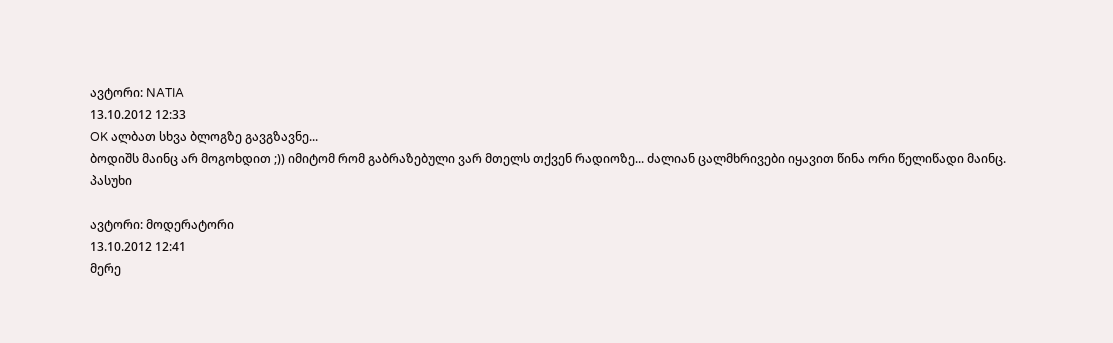ავტორი: NATIA
13.10.2012 12:33
OK ალბათ სხვა ბლოგზე გავგზავნე...
ბოდიშს მაინც არ მოგოხდით ;)) იმიტომ რომ გაბრაზებული ვარ მთელს თქვენ რადიოზე... ძალიან ცალმხრივები იყავით წინა ორი წელიწადი მაინც.
პასუხი

ავტორი: მოდერატორი
13.10.2012 12:41
მერე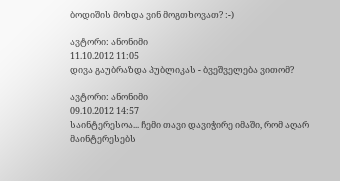ბოდიშის მოხდა ვინ მოგთხოვათ? :-)

ავტორი: ანონიმი
11.10.2012 11:05
დივა გაუბრაზდა პუბლიკას - ბვეშველება ვითომ?

ავტორი: ანონიმი
09.10.2012 14:57
საინტერესოა... ჩემი თავი დავიჭირე იმაში, რომ აღარ მაინტერესებს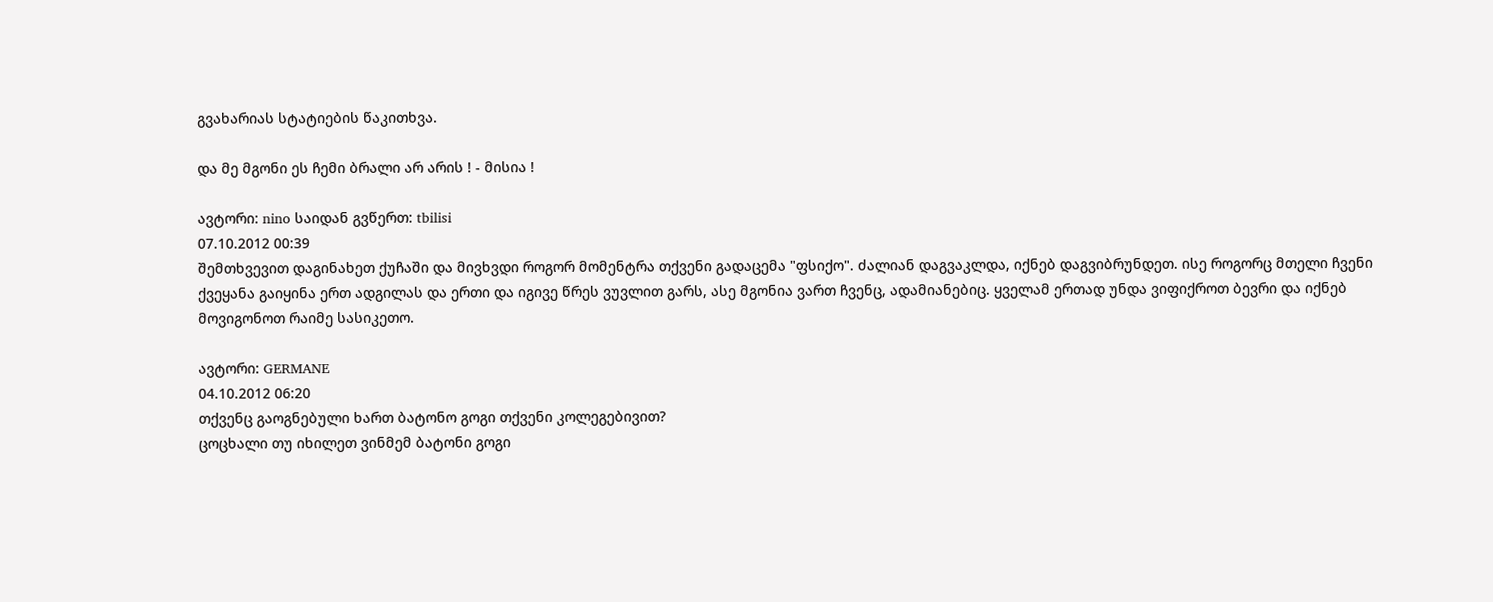გვახარიას სტატიების წაკითხვა.

და მე მგონი ეს ჩემი ბრალი არ არის ! - მისია !

ავტორი: nino საიდან გვწერთ: tbilisi
07.10.2012 00:39
შემთხვევით დაგინახეთ ქუჩაში და მივხვდი როგორ მომენტრა თქვენი გადაცემა "ფსიქო". ძალიან დაგვაკლდა, იქნებ დაგვიბრუნდეთ. ისე როგორც მთელი ჩვენი ქვეყანა გაიყინა ერთ ადგილას და ერთი და იგივე წრეს ვუვლით გარს, ასე მგონია ვართ ჩვენც, ადამიანებიც. ყველამ ერთად უნდა ვიფიქროთ ბევრი და იქნებ მოვიგონოთ რაიმე სასიკეთო.

ავტორი: GERMANE
04.10.2012 06:20
თქვენც გაოგნებული ხართ ბატონო გოგი თქვენი კოლეგებივით?
ცოცხალი თუ იხილეთ ვინმემ ბატონი გოგი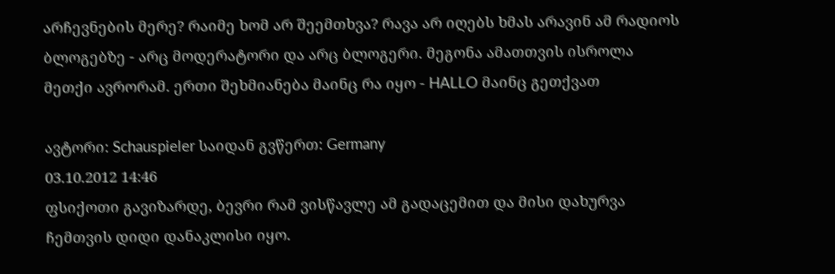არჩევნების მერე? რაიმე ხომ არ შეემთხვა? რავა არ იღებს ხმას არავინ ამ რადიოს ბლოგებზე - არც მოდერატორი და არც ბლოგერი. მეგონა ამათთვის ისროლა მეთქი ავრორამ. ერთი შეხმიანება მაინც რა იყო - HALLO მაინც გეთქვათ

ავტორი: Schauspieler საიდან გვწერთ: Germany
03.10.2012 14:46
ფსიქოთი გავიზარდე, ბევრი რამ ვისწავლე ამ გადაცემით და მისი დახურვა ჩემთვის დიდი დანაკლისი იყო.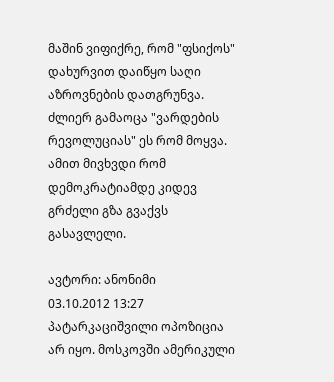მაშინ ვიფიქრე, რომ "ფსიქოს" დახურვით დაიწყო საღი აზროვნების დათგრუნვა. ძლიერ გამაოცა "ვარდების რევოლუციას" ეს რომ მოყვა. ამით მივხვდი რომ დემოკრატიამდე კიდევ გრძელი გზა გვაქვს გასავლელი.

ავტორი: ანონიმი
03.10.2012 13:27
პატარკაციშვილი ოპოზიცია არ იყო. მოსკოვში ამერიკული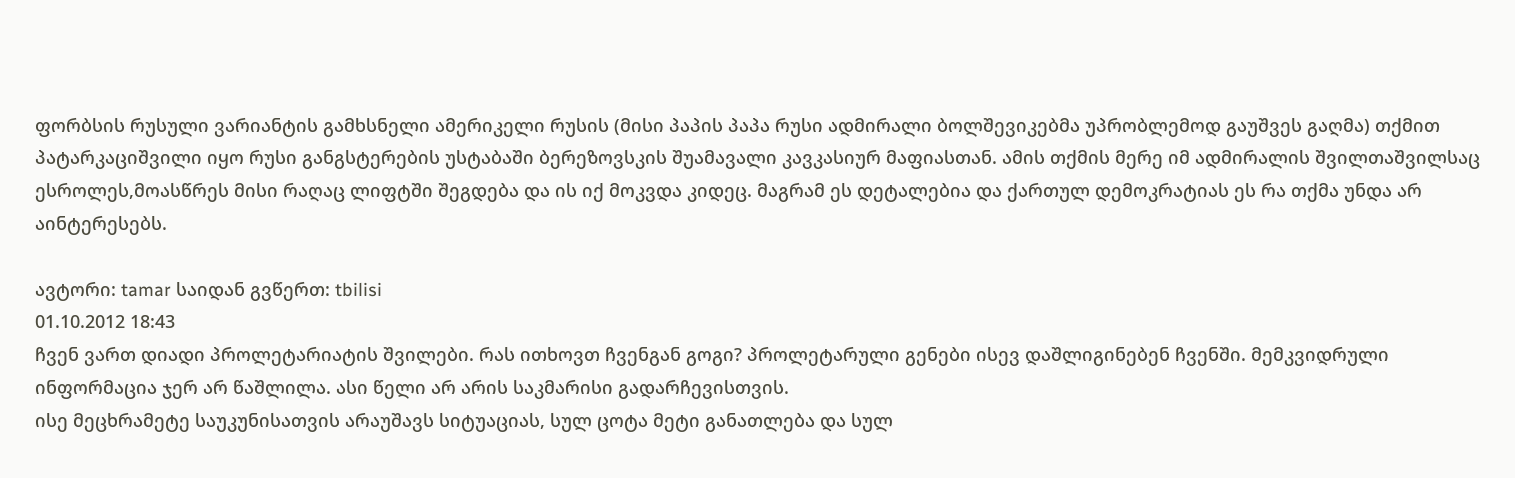ფორბსის რუსული ვარიანტის გამხსნელი ამერიკელი რუსის (მისი პაპის პაპა რუსი ადმირალი ბოლშევიკებმა უპრობლემოდ გაუშვეს გაღმა) თქმით პატარკაციშვილი იყო რუსი განგსტერების უსტაბაში ბერეზოვსკის შუამავალი კავკასიურ მაფიასთან. ამის თქმის მერე იმ ადმირალის შვილთაშვილსაც ესროლეს,მოასწრეს მისი რაღაც ლიფტში შეგდება და ის იქ მოკვდა კიდეც. მაგრამ ეს დეტალებია და ქართულ დემოკრატიას ეს რა თქმა უნდა არ აინტერესებს.

ავტორი: tamar საიდან გვწერთ: tbilisi
01.10.2012 18:43
ჩვენ ვართ დიადი პროლეტარიატის შვილები. რას ითხოვთ ჩვენგან გოგი? პროლეტარული გენები ისევ დაშლიგინებენ ჩვენში. მემკვიდრული ინფორმაცია ჯერ არ წაშლილა. ასი წელი არ არის საკმარისი გადარჩევისთვის.
ისე მეცხრამეტე საუკუნისათვის არაუშავს სიტუაციას, სულ ცოტა მეტი განათლება და სულ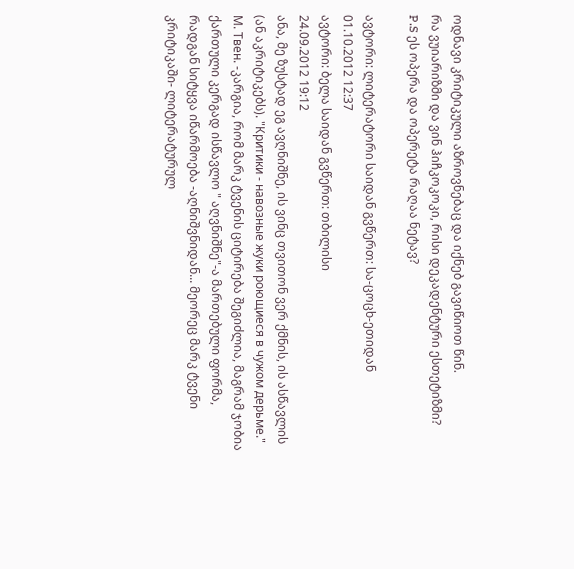ოდნავი კრიტიკული აზროვნებაც და იქნებ გავიწიოთ წინ.
რა ვუიარიზმი და ვინ ჰიჩკოკოკი, რისი დეკადენტური ესთეტიზმი?
P.S ეს ოპერა და ოპერეტა რაღაა ნეტავ?

ავტორი: ლიტერატორი საიდან გვწერთ: სა-ცოცხ-ეთიდან
01.10.2012 12:37
ავტორი: ბელა საიდან გვწერთ: თბილისი
24.09.2012 19:12
ანა, მე ზუსტად ეგ ავღნიშნე, ის ვინც თვითონ ვერ ქმნის, ის ასწავლის (ან აკრიტიკებს). "Критики - навозные жуки роющиеся в чужом дерьме." М. Твен. -კარგია, რომ მარკ ტვენის ციტირება შეგიძლია, მაგრამ ჯობია ქართული კერგად ისწავლო " აღვნიშნე"-ა მართებული ფორმა, რადგან სიტყვა იწარმოება -აღნიშვნიდან... მეორეც მარკ ტვენი კრიტიკაში- ლიტერატურულ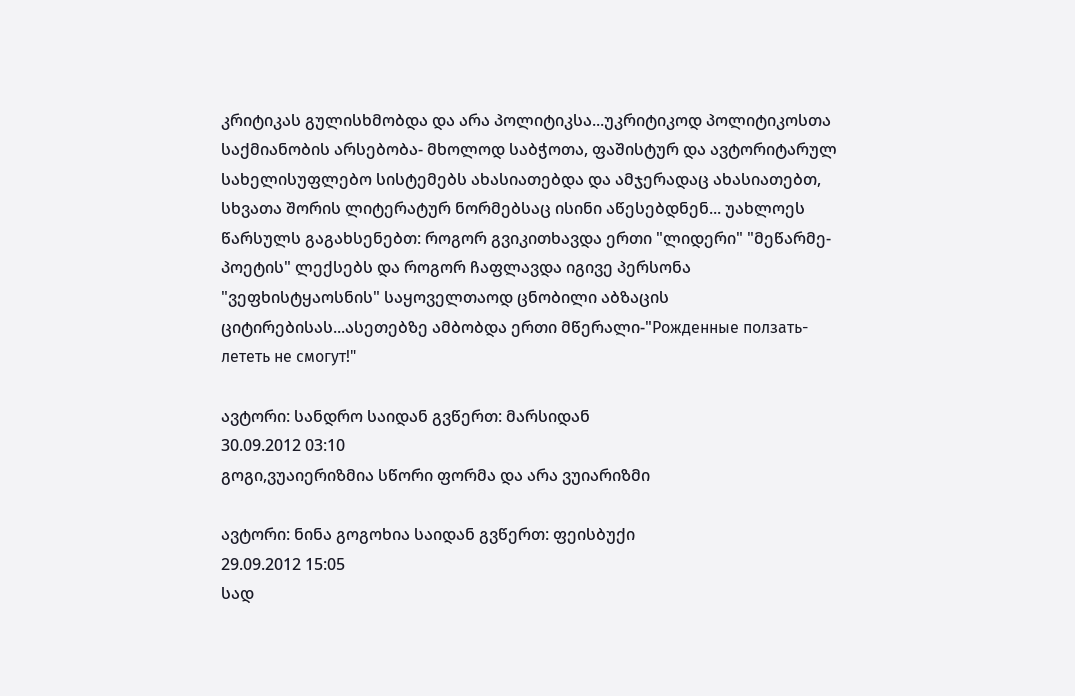კრიტიკას გულისხმობდა და არა პოლიტიკსა...უკრიტიკოდ პოლიტიკოსთა საქმიანობის არსებობა- მხოლოდ საბჭოთა, ფაშისტურ და ავტორიტარულ სახელისუფლებო სისტემებს ახასიათებდა და ამჯერადაც ახასიათებთ, სხვათა შორის ლიტერატურ ნორმებსაც ისინი აწესებდნენ... უახლოეს წარსულს გაგახსენებთ: როგორ გვიკითხავდა ერთი "ლიდერი" "მეწარმე-პოეტის" ლექსებს და როგორ ჩაფლავდა იგივე პერსონა "ვეფხისტყაოსნის" საყოველთაოდ ცნობილი აბზაცის ციტირებისას...ასეთებზე ამბობდა ერთი მწერალი-"Рожденные ползать-лететь не смогут!"

ავტორი: სანდრო საიდან გვწერთ: მარსიდან
30.09.2012 03:10
გოგი,ვუაიერიზმია სწორი ფორმა და არა ვუიარიზმი

ავტორი: ნინა გოგოხია საიდან გვწერთ: ფეისბუქი
29.09.2012 15:05
სად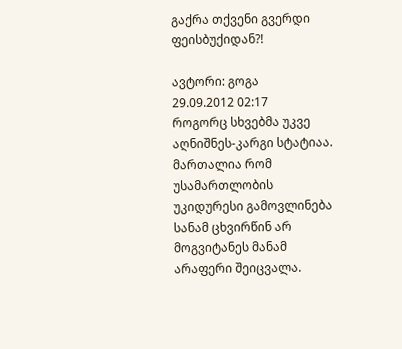გაქრა თქვენი გვერდი ფეისბუქიდან?!

ავტორი: გოგა
29.09.2012 02:17
როგორც სხვებმა უკვე აღნიშნეს-კარგი სტატიაა.
მართალია რომ უსამართლობის უკიდურესი გამოვლინება სანამ ცხვირწინ არ მოგვიტანეს მანამ არაფერი შეიცვალა.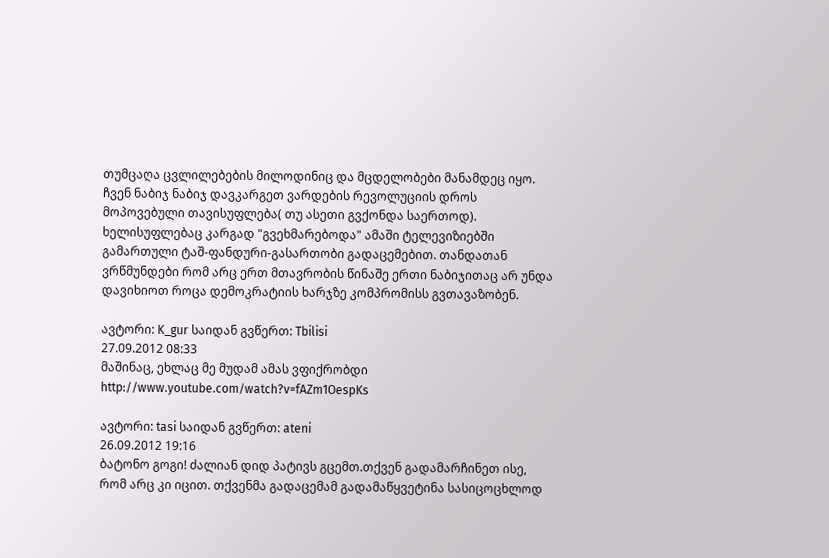თუმცაღა ცვლილებების მილოდინიც და მცდელობები მანამდეც იყო. ჩვენ ნაბიჯ ნაბიჯ დავკარგეთ ვარდების რევოლუციის დროს მოპოვებული თავისუფლება( თუ ასეთი გვქონდა საერთოდ). ხელისუფლებაც კარგად "გვეხმარებოდა" ამაში ტელევიზიებში გამართული ტაშ-ფანდური-გასართობი გადაცემებით. თანდათან ვრწმუნდები რომ არც ერთ მთავრობის წინაშე ერთი ნაბიჯითაც არ უნდა დავიხიოთ როცა დემოკრატიის ხარჯზე კომპრომისს გვთავაზობენ.

ავტორი: K_gur საიდან გვწერთ: Tbilisi
27.09.2012 08:33
მაშინაც, ეხლაც მე მუდამ ამას ვფიქრობდი http://www.youtube.com/watch?v=fAZm1OespKs

ავტორი: tasi საიდან გვწერთ: ateni
26.09.2012 19:16
ბატონო გოგი! ძალიან დიდ პატივს გცემთ.თქვენ გადამარჩინეთ ისე, რომ არც კი იცით. თქვენმა გადაცემამ გადამაწყვეტინა სასიცოცხლოდ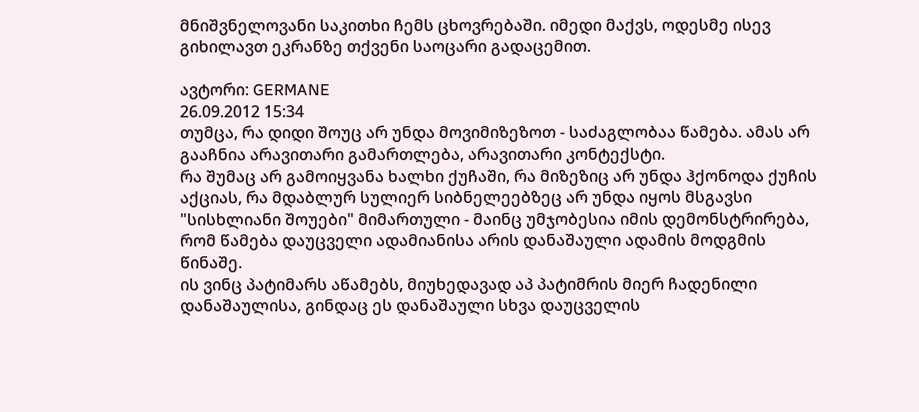მნიშვნელოვანი საკითხი ჩემს ცხოვრებაში. იმედი მაქვს, ოდესმე ისევ გიხილავთ ეკრანზე თქვენი საოცარი გადაცემით.

ავტორი: GERMANE
26.09.2012 15:34
თუმცა, რა დიდი შოუც არ უნდა მოვიმიზეზოთ - საძაგლობაა წამება. ამას არ გააჩნია არავითარი გამართლება, არავითარი კონტექსტი.
რა შუმაც არ გამოიყვანა ხალხი ქუჩაში, რა მიზეზიც არ უნდა ჰქონოდა ქუჩის აქციას, რა მდაბლურ სულიერ სიბნელეებზეც არ უნდა იყოს მსგავსი "სისხლიანი შოუები" მიმართული - მაინც უმჯობესია იმის დემონსტრირება, რომ წამება დაუცველი ადამიანისა არის დანაშაული ადამის მოდგმის წინაშე.
ის ვინც პატიმარს აწამებს, მიუხედავად აპ პატიმრის მიერ ჩადენილი დანაშაულისა, გინდაც ეს დანაშაული სხვა დაუცველის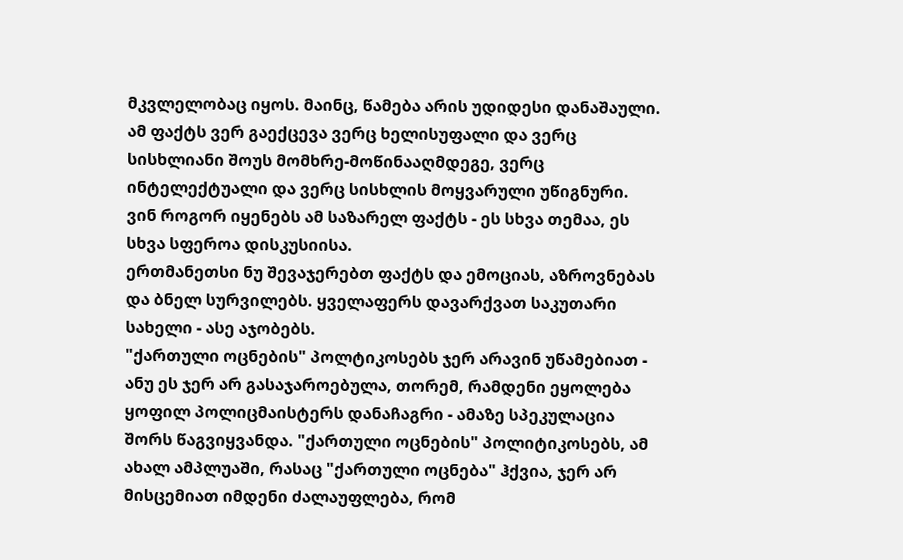მკვლელობაც იყოს. მაინც, წამება არის უდიდესი დანაშაული. ამ ფაქტს ვერ გაექცევა ვერც ხელისუფალი და ვერც სისხლიანი შოუს მომხრე-მოწინააღმდეგე, ვერც ინტელექტუალი და ვერც სისხლის მოყვარული უწიგნური.
ვინ როგორ იყენებს ამ საზარელ ფაქტს - ეს სხვა თემაა, ეს სხვა სფეროა დისკუსიისა.
ერთმანეთსი ნუ შევაჯერებთ ფაქტს და ემოციას, აზროვნებას და ბნელ სურვილებს. ყველაფერს დავარქვათ საკუთარი სახელი - ასე აჯობებს.
"ქართული ოცნების" პოლტიკოსებს ჯერ არავინ უწამებიათ - ანუ ეს ჯერ არ გასაჯაროებულა, თორემ, რამდენი ეყოლება ყოფილ პოლიცმაისტერს დანაჩაგრი - ამაზე სპეკულაცია შორს წაგვიყვანდა. "ქართული ოცნების" პოლიტიკოსებს, ამ ახალ ამპლუაში, რასაც "ქართული ოცნება" ჰქვია, ჯერ არ მისცემიათ იმდენი ძალაუფლება, რომ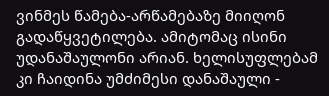ვინმეს წამება-არწამებაზე მიიღონ გადაწყვეტილება. ამიტომაც ისინი უდანაშაულონი არიან. ხელისუფლებამ კი ჩაიდინა უმძიმესი დანაშაული -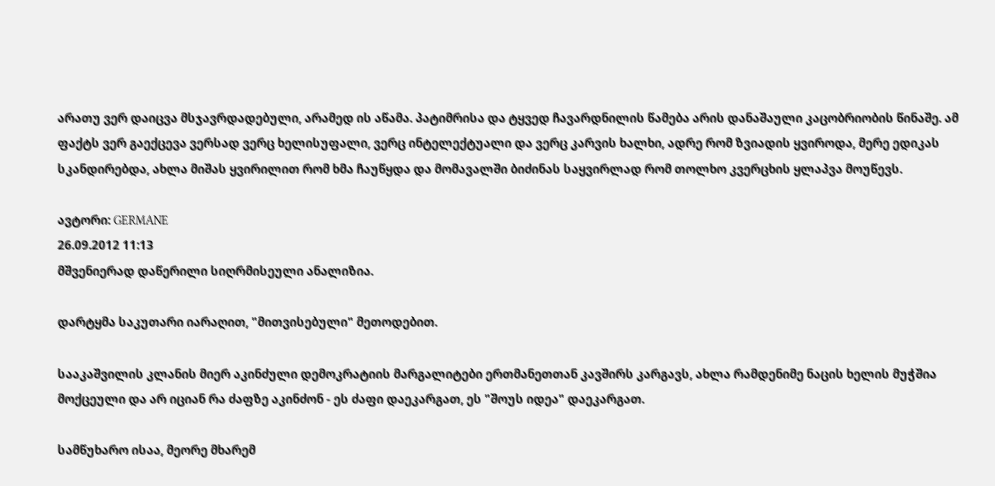არათუ ვერ დაიცვა მსჯავრდადებული, არამედ ის აწამა. პატიმრისა და ტყვედ ჩავარდნილის წამება არის დანაშაული კაცობრიობის წინაშე. ამ ფაქტს ვერ გაექცევა ვერსად ვერც ხელისუფალი, ვერც ინტელექტუალი და ვერც კარვის ხალხი, ადრე რომ ზვიადის ყვიროდა, მერე ედიკას სკანდირებდა, ახლა მიშას ყვირილით რომ ხმა ჩაუწყდა და მომავალში ბიძინას საყვირლად რომ თოლხო კვერცხის ყლაპვა მოუწევს.

ავტორი: GERMANE
26.09.2012 11:13
მშვენიერად დაწერილი სიღრმისეული ანალიზია.

დარტყმა საკუთარი იარაღით, "მითვისებული" მეთოდებით.

სააკაშვილის კლანის მიერ აკინძული დემოკრატიის მარგალიტები ერთმანეთთან კავშირს კარგავს, ახლა რამდენიმე ნაცის ხელის მუჭშია მოქცეული და არ იციან რა ძაფზე აკინძონ - ეს ძაფი დაეკარგათ, ეს "შოუს იდეა" დაეკარგათ.

სამწუხარო ისაა, მეორე მხარემ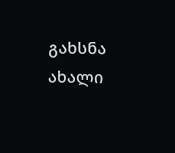გახსნა ახალი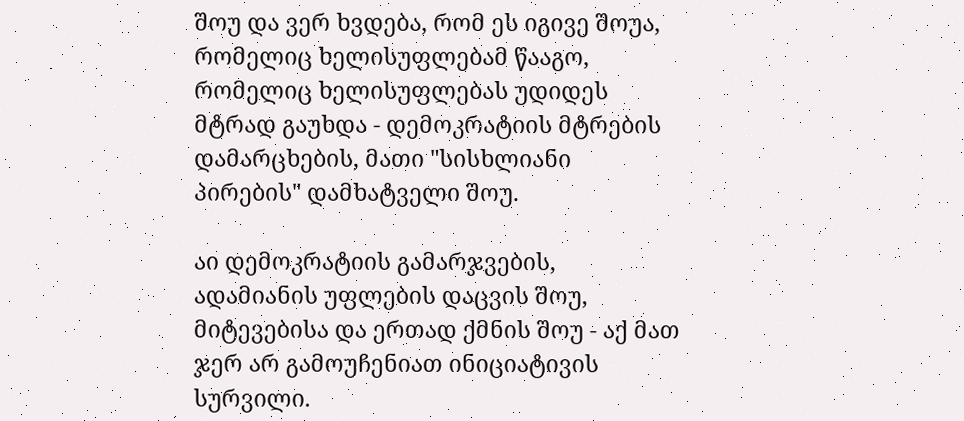შოუ და ვერ ხვდება, რომ ეს იგივე შოუა, რომელიც ხელისუფლებამ წააგო, რომელიც ხელისუფლებას უდიდეს მტრად გაუხდა - დემოკრატიის მტრების დამარცხების, მათი "სისხლიანი პირების" დამხატველი შოუ.

აი დემოკრატიის გამარჯვების, ადამიანის უფლების დაცვის შოუ, მიტევებისა და ერთად ქმნის შოუ - აქ მათ ჯერ არ გამოუჩენიათ ინიციატივის სურვილი.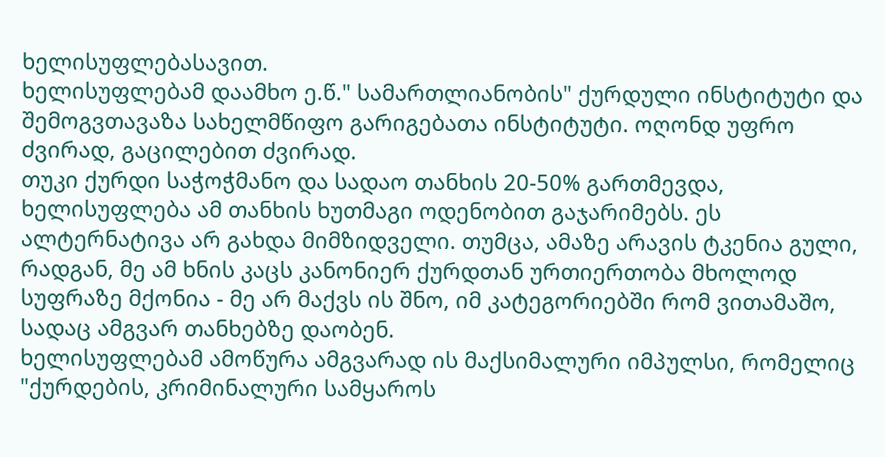ხელისუფლებასავით.
ხელისუფლებამ დაამხო ე.წ." სამართლიანობის" ქურდული ინსტიტუტი და შემოგვთავაზა სახელმწიფო გარიგებათა ინსტიტუტი. ოღონდ უფრო ძვირად, გაცილებით ძვირად.
თუკი ქურდი საჭოჭმანო და სადაო თანხის 20-50% გართმევდა, ხელისუფლება ამ თანხის ხუთმაგი ოდენობით გაჯარიმებს. ეს ალტერნატივა არ გახდა მიმზიდველი. თუმცა, ამაზე არავის ტკენია გული, რადგან, მე ამ ხნის კაცს კანონიერ ქურდთან ურთიერთობა მხოლოდ სუფრაზე მქონია - მე არ მაქვს ის შნო, იმ კატეგორიებში რომ ვითამაშო, სადაც ამგვარ თანხებზე დაობენ.
ხელისუფლებამ ამოწურა ამგვარად ის მაქსიმალური იმპულსი, რომელიც "ქურდების, კრიმინალური სამყაროს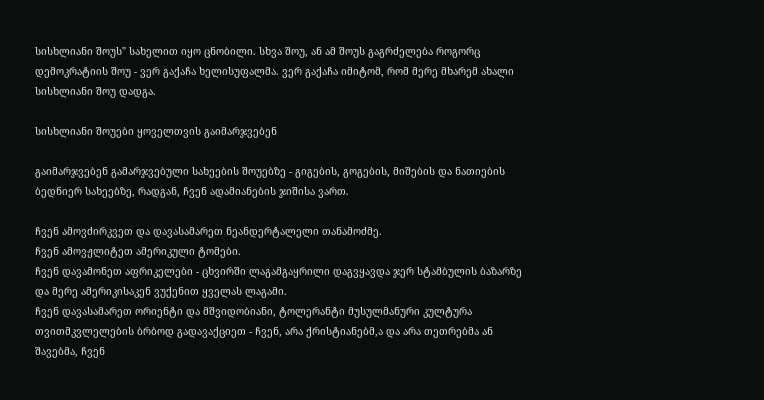სისხლიანი შოუს" სახელით იყო ცნობილი. სხვა შოუ, ან ამ შოუს გაგრძელება როგორც დემოკრატიის შოუ - ვერ გაქაჩა ხელისუფალმა. ვერ გაქაჩა იმიტომ, რომ მერე მხარემ ახალი სისხლიანი შოუ დადგა.

სისხლიანი შოუები ყოველთვის გაიმარჯვებენ

გაიმარჯვებენ გამარჯვებული სახეების შოუებზე - გიგების, გოგების, მიშების და ნათიების ბედნიერ სახეებზე, რადგან, ჩვენ ადამიანების ჯიშისა ვართ.

ჩვენ ამოვძირკვეთ და დავასამარეთ ნეანდერტალელი თანამოძმე.
ჩვენ ამოვჟლიტეთ ამერიკული ტომები.
ჩვენ დავამონეთ აფრიკელები - ცხვირში ლაგამგაყრილი დაგვყავდა ჯერ სტამბულის ბაზარზე და მერე ამერიკისაკენ ვუქენით ყველას ლაგამი.
ჩვენ დავასამარეთ ორიენტი და მშვიდობიანი, ტოლერანტი მუსულმანური კულტურა თვითმკვლელების ბრბოდ გადავაქციეთ - ჩვენ, არა ქრისტიანებმ,ა და არა თეთრებმა ან შავებმა, ჩვენ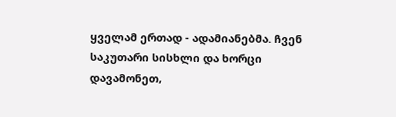ყველამ ერთად - ადამიანებმა. ჩვენ საკუთარი სისხლი და ხორცი დავამონეთ,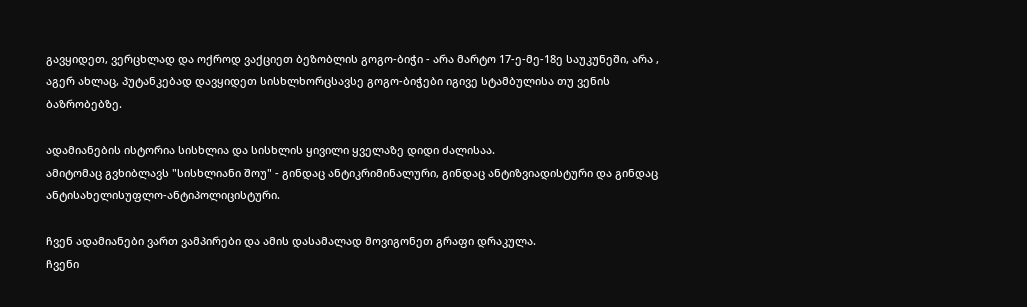გავყიდეთ, ვერცხლად და ოქროდ ვაქციეთ ბეზობლის გოგო-ბიჭი - არა მარტო 17-ე-მე-18ე საუკუნეში, არა , აგერ ახლაც, პუტანკებად დავყიდეთ სისხლხორცსავსე გოგო-ბიჭები იგივე სტამბულისა თუ ვენის ბაზრობებზე.

ადამიანების ისტორია სისხლია და სისხლის ყივილი ყველაზე დიდი ძალისაა.
ამიტომაც გვხიბლავს "სისხლიანი შოუ" - გინდაც ანტიკრიმინალური, გინდაც ანტიზვიადისტური და გინდაც ანტისახელისუფლო-ანტიპოლიცისტური.

ჩვენ ადამიანები ვართ ვამპირები და ამის დასამალად მოვიგონეთ გრაფი დრაკულა.
ჩვენი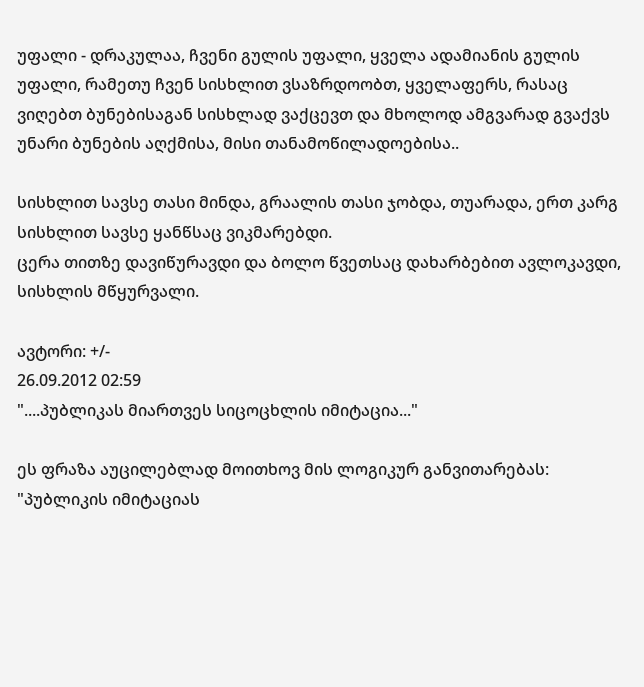უფალი - დრაკულაა, ჩვენი გულის უფალი, ყველა ადამიანის გულის უფალი, რამეთუ ჩვენ სისხლით ვსაზრდოობთ, ყველაფერს, რასაც ვიღებთ ბუნებისაგან სისხლად ვაქცევთ და მხოლოდ ამგვარად გვაქვს უნარი ბუნების აღქმისა, მისი თანამოწილადოებისა..

სისხლით სავსე თასი მინდა, გრაალის თასი ჯობდა, თუარადა, ერთ კარგ სისხლით სავსე ყანწსაც ვიკმარებდი.
ცერა თითზე დავიწურავდი და ბოლო წვეთსაც დახარბებით ავლოკავდი, სისხლის მწყურვალი.

ავტორი: +/-
26.09.2012 02:59
"....პუბლიკას მიართვეს სიცოცხლის იმიტაცია..."

ეს ფრაზა აუცილებლად მოითხოვ მის ლოგიკურ განვითარებას: "პუბლიკის იმიტაციას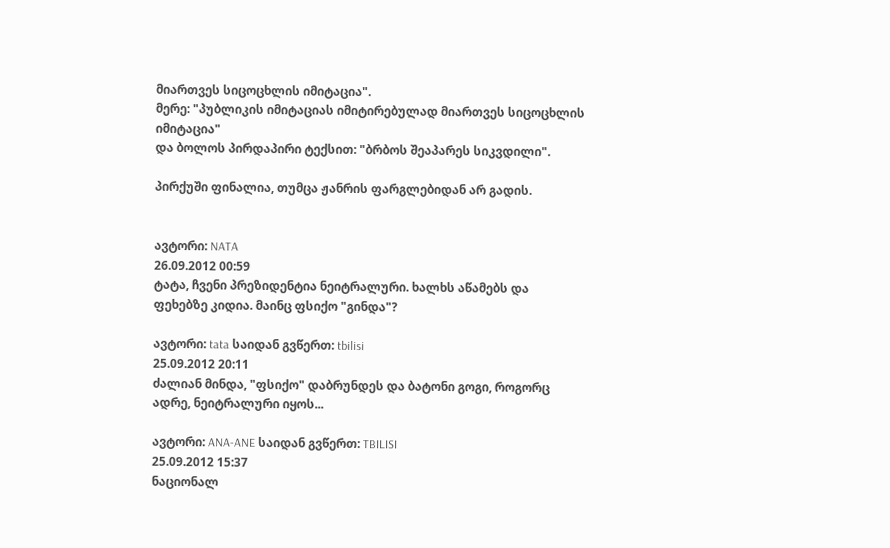მიართვეს სიცოცხლის იმიტაცია".
მერე: "პუბლიკის იმიტაციას იმიტირებულად მიართვეს სიცოცხლის იმიტაცია"
და ბოლოს პირდაპირი ტექსით: "ბრბოს შეაპარეს სიკვდილი".

პირქუში ფინალია, თუმცა ჟანრის ფარგლებიდან არ გადის.


ავტორი: NATA
26.09.2012 00:59
ტატა, ჩვენი პრეზიდენტია ნეიტრალური. ხალხს აწამებს და ფეხებზე კიდია. მაინც ფსიქო "გინდა"?

ავტორი: tata საიდან გვწერთ: tbilisi
25.09.2012 20:11
ძალიან მინდა, "ფსიქო" დაბრუნდეს და ბატონი გოგი, როგორც ადრე, ნეიტრალური იყოს...

ავტორი: ANA-ANE საიდან გვწერთ: TBILISI
25.09.2012 15:37
ნაციონალ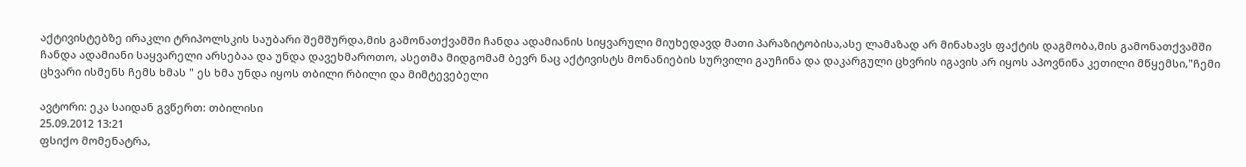აქტივისტებზე ირაკლი ტრიპოლსკის საუბარი შემშურდა,მის გამონათქვამში ჩანდა ადამიანის სიყვარული მიუხედავდ მათი პარაზიტობისა,ასე ლამაზად არ მინახავს ფაქტის დაგმობა,მის გამონათქვამში ჩანდა ადამიანი საყვარელი არსებაა და უნდა დავეხმაროთო, ასეთმა მიდგომამ ბევრ ნაც აქტივისტს მონანიების სურვილი გაუჩინა და დაკარგული ცხვრის იგავის არ იყოს აპოვნინა კეთილი მწყემსი,"ჩემი ცხვარი ისმენს ჩემს ხმას " ეს ხმა უნდა იყოს თბილი რბილი და მიმტევებელი

ავტორი: ეკა საიდან გვწერთ: თბილისი
25.09.2012 13:21
ფსიქო მომენატრა,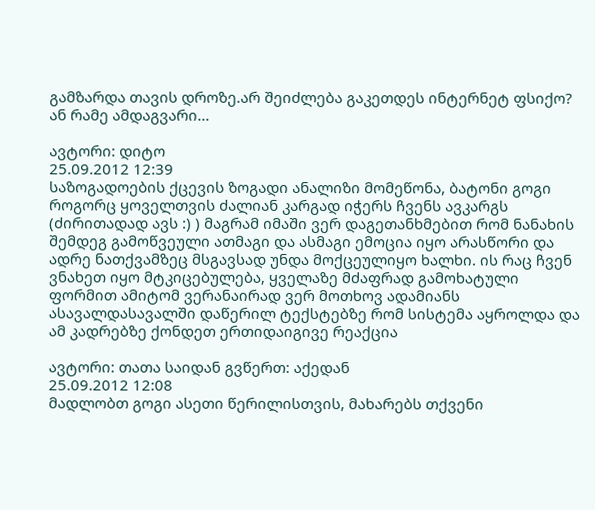გამზარდა თავის დროზე.არ შეიძლება გაკეთდეს ინტერნეტ ფსიქო? ან რამე ამდაგვარი...

ავტორი: დიტო
25.09.2012 12:39
საზოგადოების ქცევის ზოგადი ანალიზი მომეწონა, ბატონი გოგი როგორც ყოველთვის ძალიან კარგად იჭერს ჩვენს ავკარგს (ძირითადად ავს :) ) მაგრამ იმაში ვერ დაგეთანხმებით რომ ნანახის შემდეგ გამოწვეული ათმაგი და ასმაგი ემოცია იყო არასწორი და ადრე ნათქვამზეც მსგავსად უნდა მოქცეულიყო ხალხი. ის რაც ჩვენ ვნახეთ იყო მტკიცებულება, ყველაზე მძაფრად გამოხატული ფორმით ამიტომ ვერანაირად ვერ მოთხოვ ადამიანს ასავალდასავალში დაწერილ ტექსტებზე რომ სისტემა აყროლდა და ამ კადრებზე ქონდეთ ერთიდაიგივე რეაქცია

ავტორი: თათა საიდან გვწერთ: აქედან
25.09.2012 12:08
მადლობთ გოგი ასეთი წერილისთვის, მახარებს თქვენი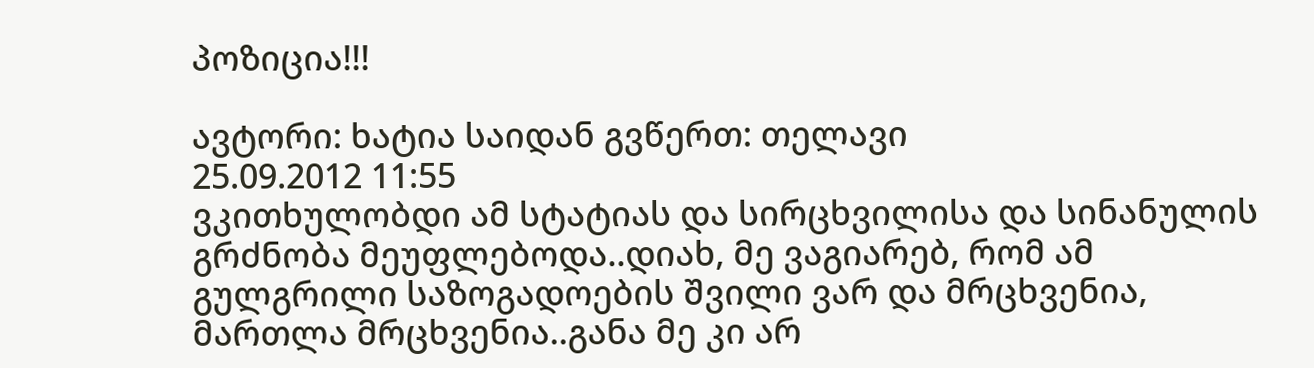პოზიცია!!!

ავტორი: ხატია საიდან გვწერთ: თელავი
25.09.2012 11:55
ვკითხულობდი ამ სტატიას და სირცხვილისა და სინანულის გრძნობა მეუფლებოდა..დიახ, მე ვაგიარებ, რომ ამ გულგრილი საზოგადოების შვილი ვარ და მრცხვენია, მართლა მრცხვენია..განა მე კი არ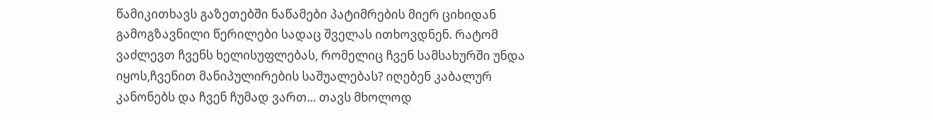წამიკითხავს გაზეთებში ნაწამები პატიმრების მიერ ციხიდან გამოგზავნილი წერილები სადაც შველას ითხოვდნენ. რატომ ვაძლევთ ჩვენს ხელისუფლებას, რომელიც ჩვენ სამსახურში უნდა იყოს,ჩვენით მანიპულირების საშუალებას? იღებენ კაბალურ კანონებს და ჩვენ ჩუმად ვართ... თავს მხოლოდ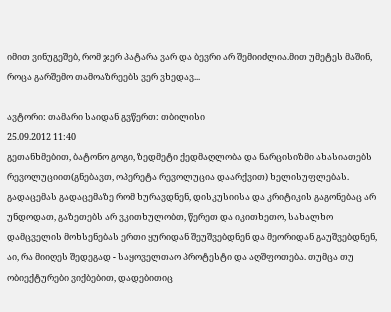იმით ვინუგეშებ, რომ ჯერ პატარა ვარ და ბევრი არ შემიიძლია.მით უმეტეს მაშინ, როცა გარშემო თამოაზრეებს ვერ ვხედავ...

ავტორი: თამარი საიდან გვწერთ: თბილისი
25.09.2012 11:40
გეთანხმებით, ბატონო გოგი, ზედმეტი ქედმაღლობა და ნარცისიზმი ახასიათებს რევოლუციით(გნებავთ, ოპერეტა რევოლუცია დაარქვით) ხელისუფლებას. გადაცემას გადაცემაზე რომ ხურავდნენ, დისკუსიისა და კრიტიკის გაგონებაც არ უნდოდათ, გაზეთებს არ ვკითხულობთ, წერეთ და იკითხეთო, სახალხო დამცველის მოხსენებას ერთი ყურიდან შეუშვებდნენ და მეორიდან გაუშვებდნენ, აი, რა მიიღეს შედეგად - საყოველთაო პროტესტი და აღშფოთება. თუმცა თუ ობიექტურები ვიქბებით, დადებითიც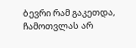ბევრი რამ გაკეთდა, ჩამოთვლას არ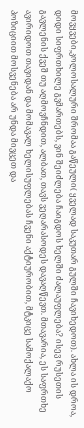მოვყვები,კოლოსალური შრომაა გაწეული( ყველად საკუთარ გულში ჩავიხედოთ). ახლა ის დროა, დიდი სიფრთხილე გვმართებს, ვინ შეიძლება ჩაიგდოს ხელში ძალაუფლება? ისევ რუსეთის გავლენის ქვეშ თუ აღმოვჩნდით, ალბათ, თავს ვეღარასოდეს დავაღწევთ. მთავარია, ეს საფრთხე ავირიდოთ თავიდან და მომავალ ხელისუფლებას ჩვენი აქტიურობით, მტკიცე სამოქალაქო პოზიციით მოსვენება არ უნდა მივცეთ და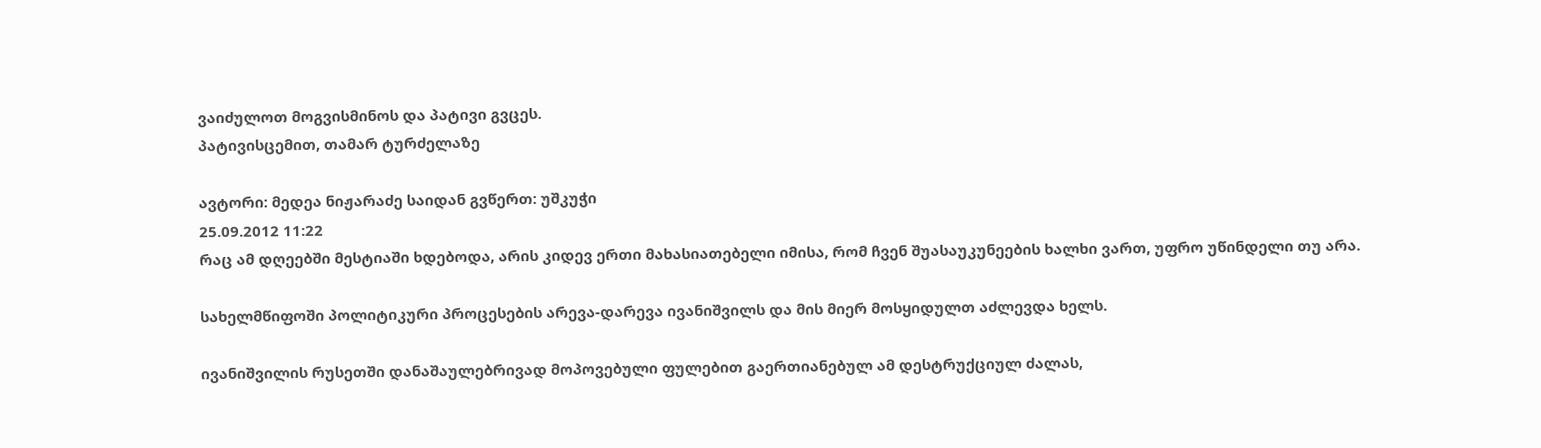ვაიძულოთ მოგვისმინოს და პატივი გვცეს.
პატივისცემით, თამარ ტურძელაზე

ავტორი: მედეა ნიჟარაძე საიდან გვწერთ: უშკუჭი
25.09.2012 11:22
რაც ამ დღეებში მესტიაში ხდებოდა, არის კიდევ ერთი მახასიათებელი იმისა, რომ ჩვენ შუასაუკუნეების ხალხი ვართ, უფრო უწინდელი თუ არა.

სახელმწიფოში პოლიტიკური პროცესების არევა-დარევა ივანიშვილს და მის მიერ მოსყიდულთ აძლევდა ხელს.

ივანიშვილის რუსეთში დანაშაულებრივად მოპოვებული ფულებით გაერთიანებულ ამ დესტრუქციულ ძალას,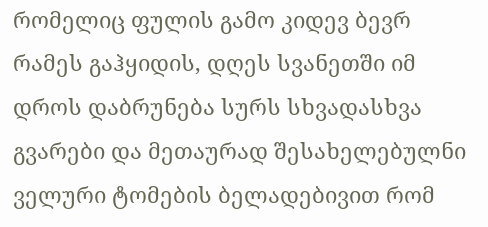რომელიც ფულის გამო კიდევ ბევრ რამეს გაჰყიდის, დღეს სვანეთში იმ დროს დაბრუნება სურს სხვადასხვა გვარები და მეთაურად შესახელებულნი ველური ტომების ბელადებივით რომ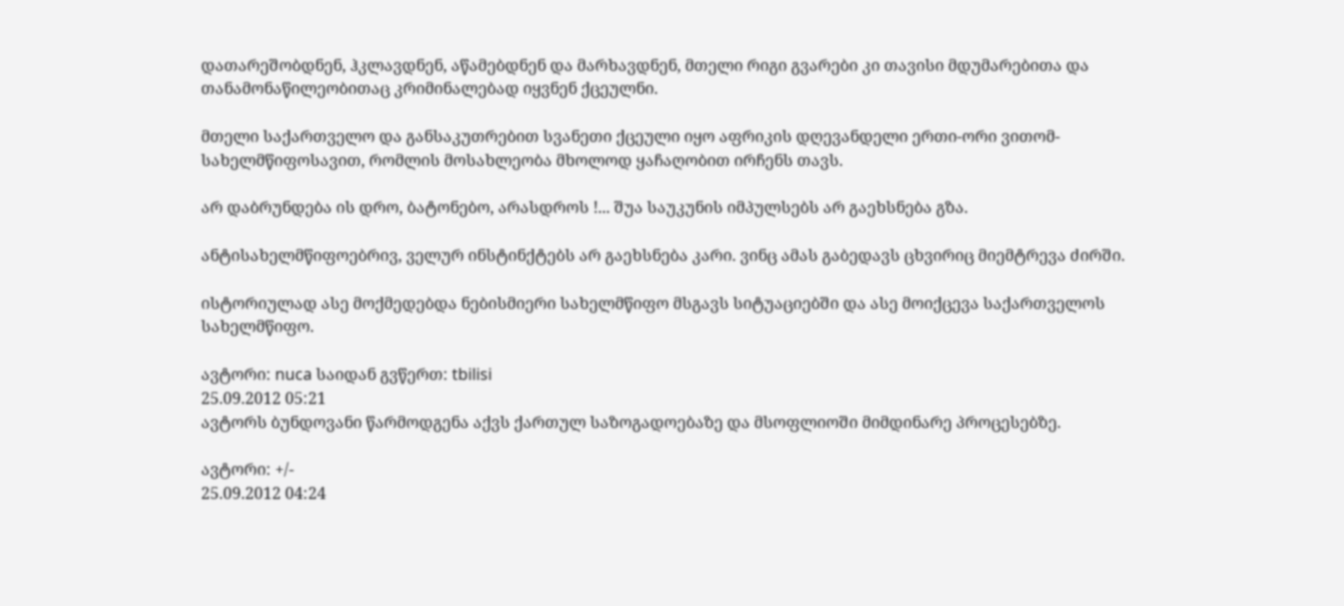დათარეშობდნენ, ჰკლავდნენ, აწამებდნენ და მარხავდნენ, მთელი რიგი გვარები კი თავისი მდუმარებითა და თანამონაწილეობითაც კრიმინალებად იყვნენ ქცეულნი.

მთელი საქართველო და განსაკუთრებით სვანეთი ქცეული იყო აფრიკის დღევანდელი ერთი-ორი ვითომ-სახელმწიფოსავით, რომლის მოსახლეობა მხოლოდ ყაჩაღობით ირჩენს თავს.

არ დაბრუნდება ის დრო, ბატონებო, არასდროს !... შუა საუკუნის იმპულსებს არ გაეხსნება გზა.

ანტისახელმწიფოებრივ, ველურ ინსტინქტებს არ გაეხსნება კარი. ვინც ამას გაბედავს ცხვირიც მიემტრევა ძირში.

ისტორიულად ასე მოქმედებდა ნებისმიერი სახელმწიფო მსგავს სიტუაციებში და ასე მოიქცევა საქართველოს სახელმწიფო.

ავტორი: nuca საიდან გვწერთ: tbilisi
25.09.2012 05:21
ავტორს ბუნდოვანი წარმოდგენა აქვს ქართულ საზოგადოებაზე და მსოფლიოში მიმდინარე პროცესებზე.

ავტორი: +/-
25.09.2012 04:24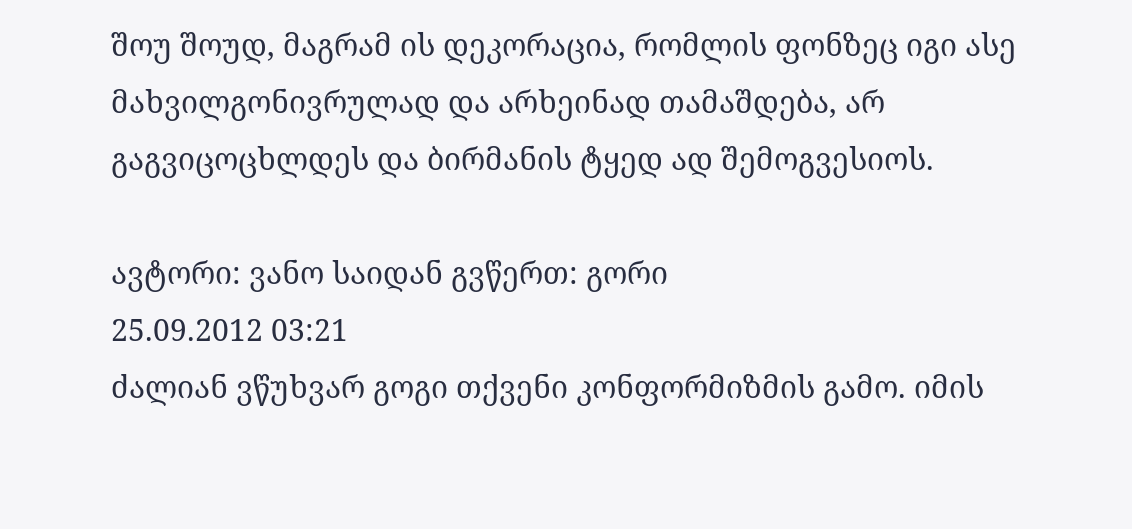შოუ შოუდ, მაგრამ ის დეკორაცია, რომლის ფონზეც იგი ასე მახვილგონივრულად და არხეინად თამაშდება, არ გაგვიცოცხლდეს და ბირმანის ტყედ ად შემოგვესიოს.

ავტორი: ვანო საიდან გვწერთ: გორი
25.09.2012 03:21
ძალიან ვწუხვარ გოგი თქვენი კონფორმიზმის გამო. იმის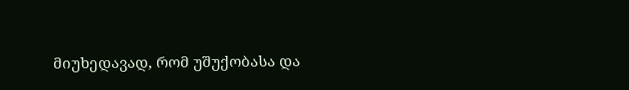მიუხედავად, რომ უშუქობასა და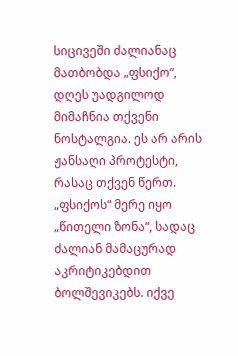სიცივეში ძალიანაც მათბობდა „ფსიქო“, დღეს უადგილოდ მიმაჩნია თქვენი ნოსტალგია. ეს არ არის ჟანსაღი პროტესტი, რასაც თქვენ წერთ. „ფსიქოს“ მერე იყო „წითელი ზონა“, სადაც ძალიან მამაცურად აკრიტიკებდით ბოლშევიკებს. იქვე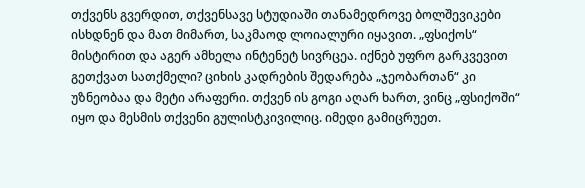თქვენს გვერდით, თქვენსავე სტუდიაში თანამედროვე ბოლშევიკები ისხდნენ და მათ მიმართ, საკმაოდ ლოიალური იყავით. „ფსიქოს“ მისტირით და აგერ ამხელა ინტენეტ სივრცეა. იქნებ უფრო გარკვევით გეთქვათ სათქმელი? ციხის კადრების შედარება „ჯეობართან“ კი უზნეობაა და მეტი არაფერი. თქვენ ის გოგი აღარ ხართ, ვინც „ფსიქოში“ იყო და მესმის თქვენი გულისტკივილიც. იმედი გამიცრუეთ.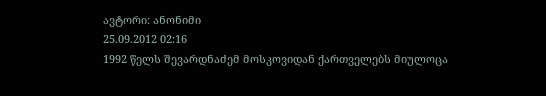ავტორი: ანონიმი
25.09.2012 02:16
1992 წელს შევარდნაძემ მოსკოვიდან ქართველებს მიულოცა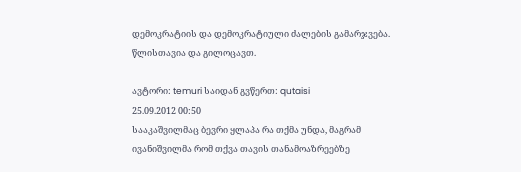დემოკრატიის და დემოკრატიული ძალების გამარჯვება. წლისთავია და გილოცავთ.

ავტორი: temuri საიდან გვწერთ: qutaisi
25.09.2012 00:50
სააკაშვილმაც ბევრი ყლაპა რა თქმა უნდა, მაგრამ ივანიშვილმა რომ თქვა თავის თანამოაზრეებზე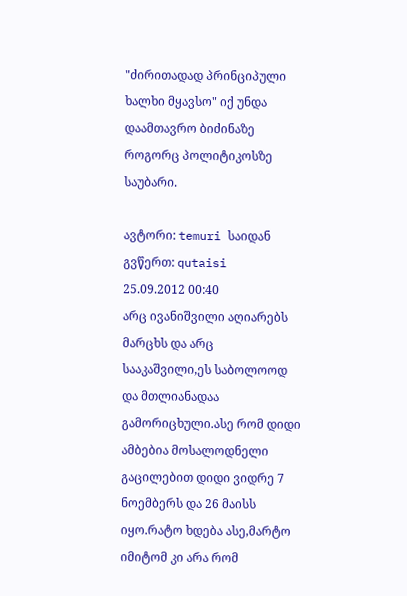"ძირითადად პრინციპული ხალხი მყავსო" იქ უნდა დაამთავრო ბიძინაზე როგორც პოლიტიკოსზე საუბარი.

ავტორი: temuri საიდან გვწერთ: qutaisi
25.09.2012 00:40
არც ივანიშვილი აღიარებს მარცხს და არც სააკაშვილი,ეს საბოლოოდ და მთლიანადაა გამორიცხული.ასე რომ დიდი ამბებია მოსალოდნელი გაცილებით დიდი ვიდრე 7 ნოემბერს და 26 მაისს იყო.რატო ხდება ასე,მარტო იმიტომ კი არა რომ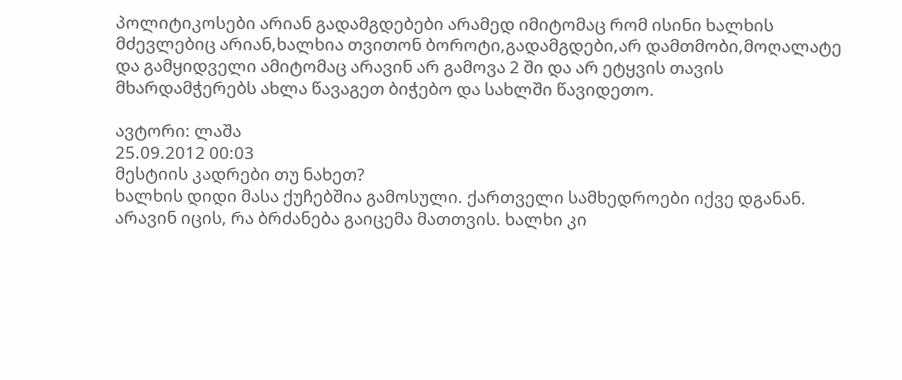პოლიტიკოსები არიან გადამგდებები არამედ იმიტომაც რომ ისინი ხალხის მძევლებიც არიან,ხალხია თვითონ ბოროტი,გადამგდები,არ დამთმობი,მოღალატე და გამყიდველი ამიტომაც არავინ არ გამოვა 2 ში და არ ეტყვის თავის მხარდამჭერებს ახლა წავაგეთ ბიჭებო და სახლში წავიდეთო.

ავტორი: ლაშა
25.09.2012 00:03
მესტიის კადრები თუ ნახეთ?
ხალხის დიდი მასა ქუჩებშია გამოსული. ქართველი სამხედროები იქვე დგანან. არავინ იცის, რა ბრძანება გაიცემა მათთვის. ხალხი კი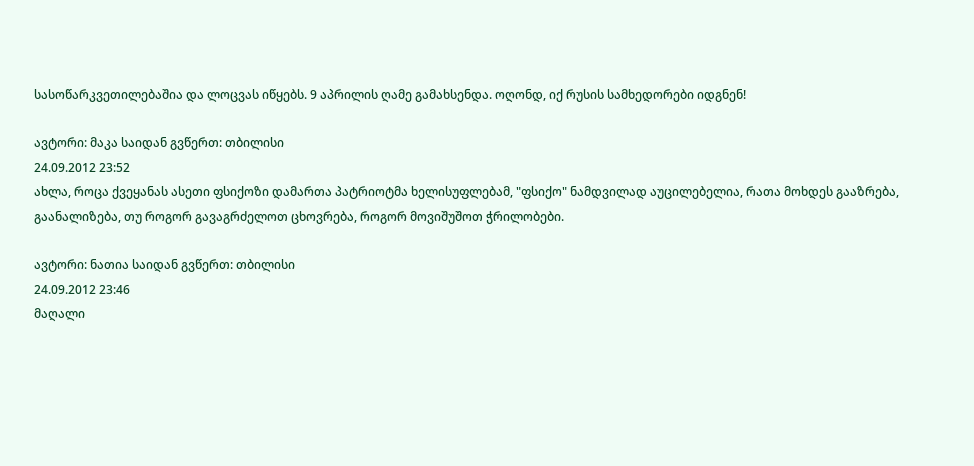სასოწარკვეთილებაშია და ლოცვას იწყებს. 9 აპრილის ღამე გამახსენდა. ოღონდ, იქ რუსის სამხედორები იდგნენ!

ავტორი: მაკა საიდან გვწერთ: თბილისი
24.09.2012 23:52
ახლა, როცა ქვეყანას ასეთი ფსიქოზი დამართა პატრიოტმა ხელისუფლებამ, "ფსიქო" ნამდვილად აუცილებელია, რათა მოხდეს გააზრება, გაანალიზება, თუ როგორ გავაგრძელოთ ცხოვრება, როგორ მოვიშუშოთ ჭრილობები.

ავტორი: ნათია საიდან გვწერთ: თბილისი
24.09.2012 23:46
მაღალი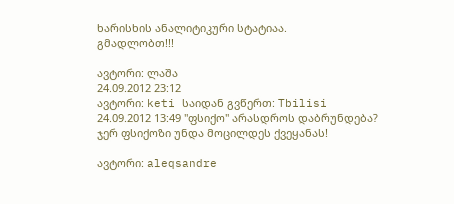ხარისხის ანალიტიკური სტატიაა.
გმადლობთ!!!

ავტორი: ლაშა
24.09.2012 23:12
ავტორი: keti საიდან გვწერთ: Tbilisi
24.09.2012 13:49 "ფსიქო" არასდროს დაბრუნდება?
ჯერ ფსიქოზი უნდა მოცილდეს ქვეყანას!

ავტორი: aleqsandre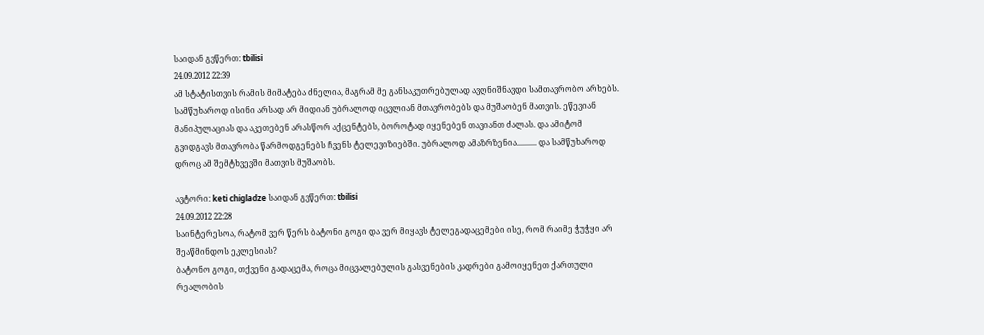საიდან გვწერთ: tbilisi
24.09.2012 22:39
ამ სტატისთვის რამის მიმატება ძნელია, მაგრამ მე განსაკუთრებულად ავღნიშნავდი სამთავრობო არხებს. სამწუხაროდ ისინი არსად არ მიდიან უბრალოდ იცვლიან მთავრობებს და მუშაობენ მათვის. ეწევიან მანიპულაციას და აკეთებენ არასწორ აქცენტებს, ბოროტად იყენებენ თავიანთ ძალას. და ამიტომ გვიდგავს მთავრობა წარმოდგენებს ჩვენს ტელევიზიებში. უბრალოდ ამაზრზენია.......... და სამწუხაროდ დროც ამ შემტხვევში მათვის მუშაობს.

ავტორი: keti chigladze საიდან გვწერთ: tbilisi
24.09.2012 22:28
საინტერესოა, რატომ ვერ წერს ბატონი გოგი და ვერ მიყავს ტელეგადაცემები ისე, რომ რაიმე ჭუჭყი არ შეაწმინდოს ეკლესიას?
ბატონო გოგი, თქვენი გადაცემა, როცა მიცვალებულის გასვენების კადრები გამოიყენეთ ქართული რეალობის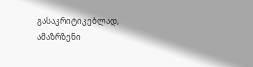გასაკრიტიკებლად, ამაზრზენი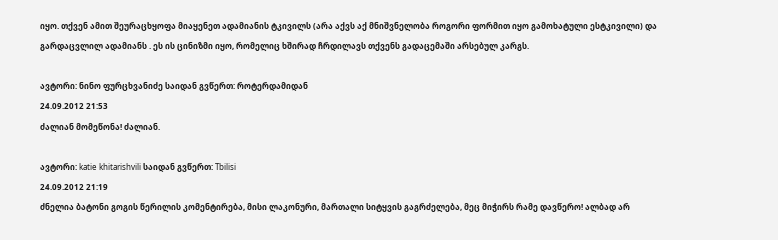იყო. თქვენ ამით შეურაცხყოფა მიაყენეთ ადამიანის ტკივილს (არა აქვს აქ მნიშვნელობა როგორი ფორმით იყო გამოხატული ესტკივილი) და გარდაცვლილ ადამიანს . ეს ის ცინიზმი იყო, რომელიც ხშირად ჩრდილავს თქვენს გადაცემაში არსებულ კარგს.

ავტორი: ნინო ფურცხვანიძე საიდან გვწერთ: როტერდამიდან
24.09.2012 21:53
ძალიან მომეწონა! ძალიან.

ავტორი: katie khitarishvili საიდან გვწერთ: Tbilisi
24.09.2012 21:19
ძნელია ბატონი გოგის წერილის კომენტირება, მისი ლაკონური, მართალი სიტყვის გაგრძელება, მეც მიჭირს რამე დავწერო! ალბად არ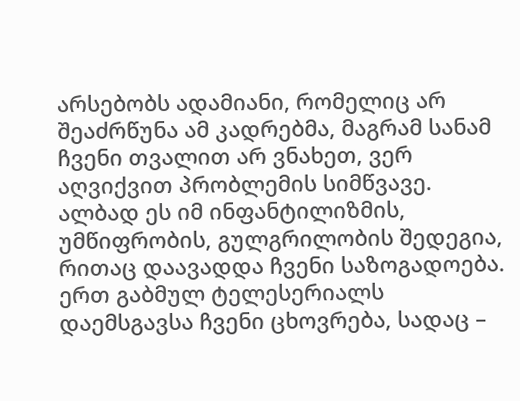არსებობს ადამიანი, რომელიც არ შეაძრწუნა ამ კადრებმა, მაგრამ სანამ ჩვენი თვალით არ ვნახეთ, ვერ აღვიქვით პრობლემის სიმწვავე. ალბად ეს იმ ინფანტილიზმის, უმწიფრობის, გულგრილობის შედეგია, რითაც დაავადდა ჩვენი საზოგადოება. ერთ გაბმულ ტელესერიალს დაემსგავსა ჩვენი ცხოვრება, სადაც –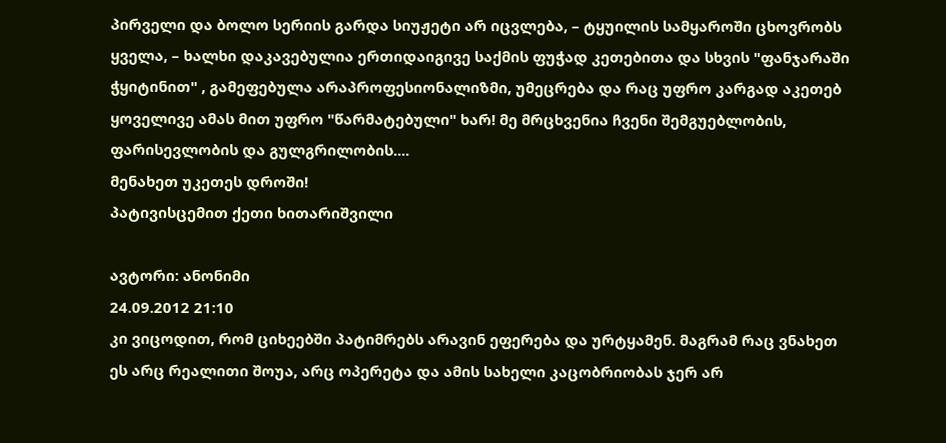პირველი და ბოლო სერიის გარდა სიუჟეტი არ იცვლება, – ტყუილის სამყაროში ცხოვრობს ყველა, – ხალხი დაკავებულია ერთიდაიგივე საქმის ფუჭად კეთებითა და სხვის "ფანჯარაში ჭყიტინით" , გამეფებულა არაპროფესიონალიზმი, უმეცრება და რაც უფრო კარგად აკეთებ ყოველივე ამას მით უფრო "წარმატებული" ხარ! მე მრცხვენია ჩვენი შემგუებლობის, ფარისევლობის და გულგრილობის....
მენახეთ უკეთეს დროში!
პატივისცემით ქეთი ხითარიშვილი

ავტორი: ანონიმი
24.09.2012 21:10
კი ვიცოდით, რომ ციხეებში პატიმრებს არავინ ეფერება და ურტყამენ. მაგრამ რაც ვნახეთ ეს არც რეალითი შოუა, არც ოპერეტა და ამის სახელი კაცობრიობას ჯერ არ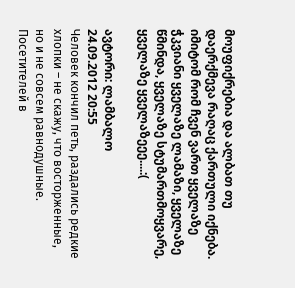მოუფიქრებია და ალბათ თუ დაერქმევა რაღაც ქართული იქნება. იმიტომ რომ ჩვენ ვართ ყველაზე ჭკვიანი ყველაზე ლამაზი, ყველაზე წმინდა, ყველაზე სტუმართმოყვარე, ყველაზე ყველაზეეე....:(

ავტორი: ლამბალო
24.09.2012 20:55
Человек кончил петь, раздались редкие хлопки – не скажу, что восторженные, но и не совсем равнодушные. Посетителей в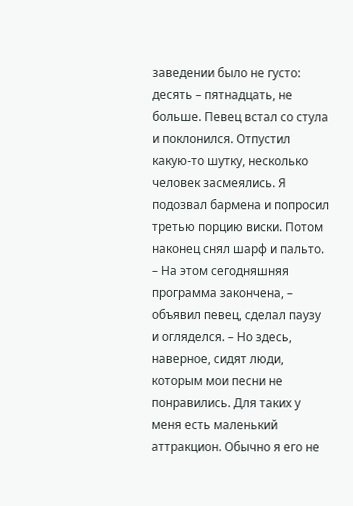заведении было не густо: десять – пятнадцать, не больше. Певец встал со стула и поклонился. Отпустил какую-то шутку, несколько человек засмеялись. Я подозвал бармена и попросил третью порцию виски. Потом наконец снял шарф и пальто.
– На этом сегодняшняя программа закончена, – объявил певец, сделал паузу и огляделся. – Но здесь, наверное, сидят люди, которым мои песни не понравились. Для таких у меня есть маленький аттракцион. Обычно я его не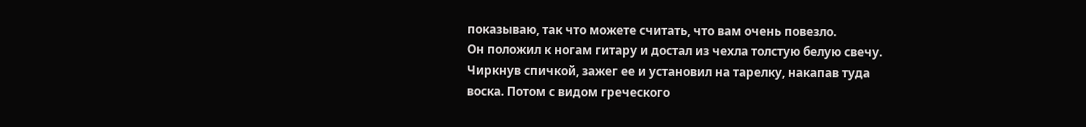показываю, так что можете считать, что вам очень повезло.
Он положил к ногам гитару и достал из чехла толстую белую свечу. Чиркнув спичкой, зажег ее и установил на тарелку, накапав туда воска. Потом с видом греческого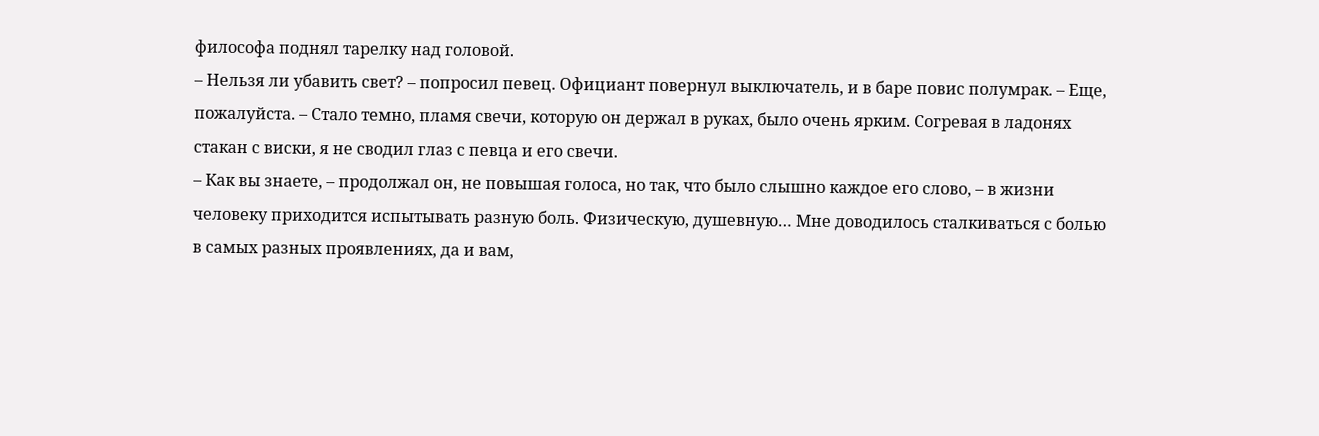философа поднял тарелку над головой.
– Нельзя ли убавить свет? – попросил певец. Официант повернул выключатель, и в баре повис полумрак. – Еще, пожалуйста. – Стало темно, пламя свечи, которую он держал в руках, было очень ярким. Согревая в ладонях стакан с виски, я не сводил глаз с певца и его свечи.
– Как вы знаете, – продолжал он, не повышая голоса, но так, что было слышно каждое его слово, – в жизни человеку приходится испытывать разную боль. Физическую, душевную… Мне доводилось сталкиваться с болью в самых разных проявлениях, да и вам,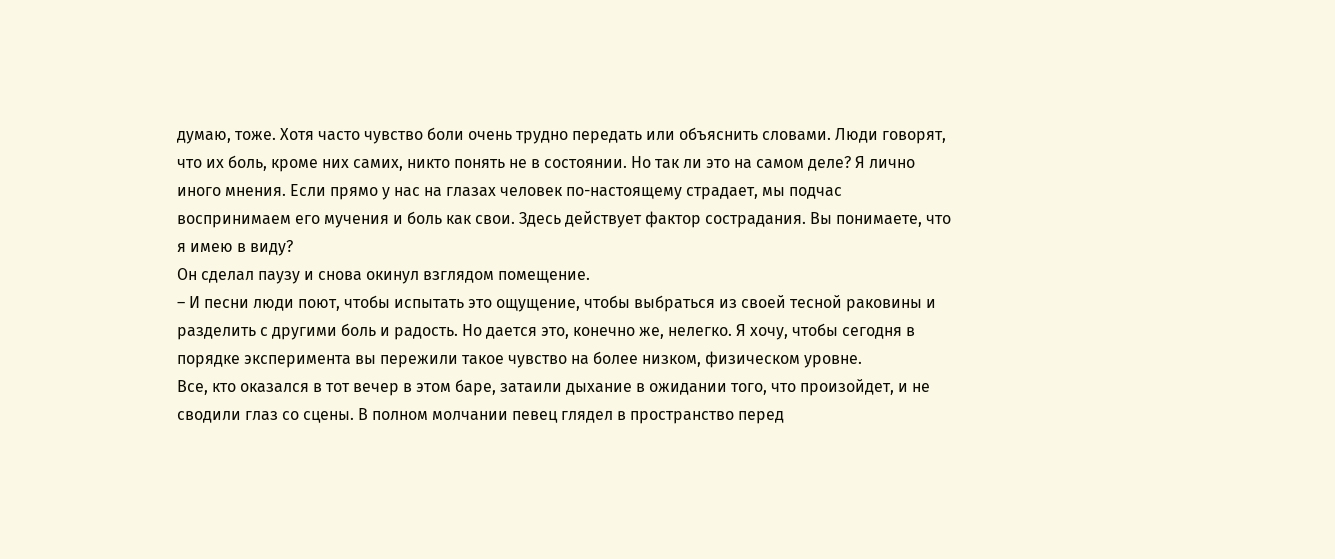думаю, тоже. Хотя часто чувство боли очень трудно передать или объяснить словами. Люди говорят, что их боль, кроме них самих, никто понять не в состоянии. Но так ли это на самом деле? Я лично иного мнения. Если прямо у нас на глазах человек по-настоящему страдает, мы подчас воспринимаем его мучения и боль как свои. Здесь действует фактор сострадания. Вы понимаете, что я имею в виду?
Он сделал паузу и снова окинул взглядом помещение.
– И песни люди поют, чтобы испытать это ощущение, чтобы выбраться из своей тесной раковины и разделить с другими боль и радость. Но дается это, конечно же, нелегко. Я хочу, чтобы сегодня в порядке эксперимента вы пережили такое чувство на более низком, физическом уровне.
Все, кто оказался в тот вечер в этом баре, затаили дыхание в ожидании того, что произойдет, и не сводили глаз со сцены. В полном молчании певец глядел в пространство перед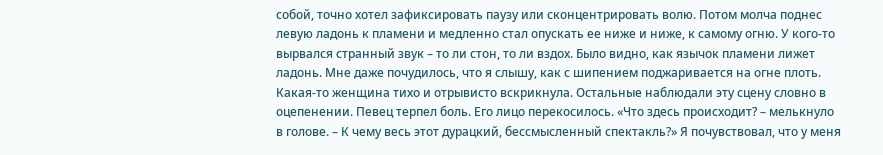собой, точно хотел зафиксировать паузу или сконцентрировать волю. Потом молча поднес левую ладонь к пламени и медленно стал опускать ее ниже и ниже, к самому огню. У кого-то вырвался странный звук – то ли стон, то ли вздох. Было видно, как язычок пламени лижет ладонь. Мне даже почудилось, что я слышу, как с шипением поджаривается на огне плоть. Какая-то женщина тихо и отрывисто вскрикнула. Остальные наблюдали эту сцену словно в оцепенении. Певец терпел боль. Его лицо перекосилось. «Что здесь происходит? – мелькнуло в голове. – К чему весь этот дурацкий, бессмысленный спектакль?» Я почувствовал, что у меня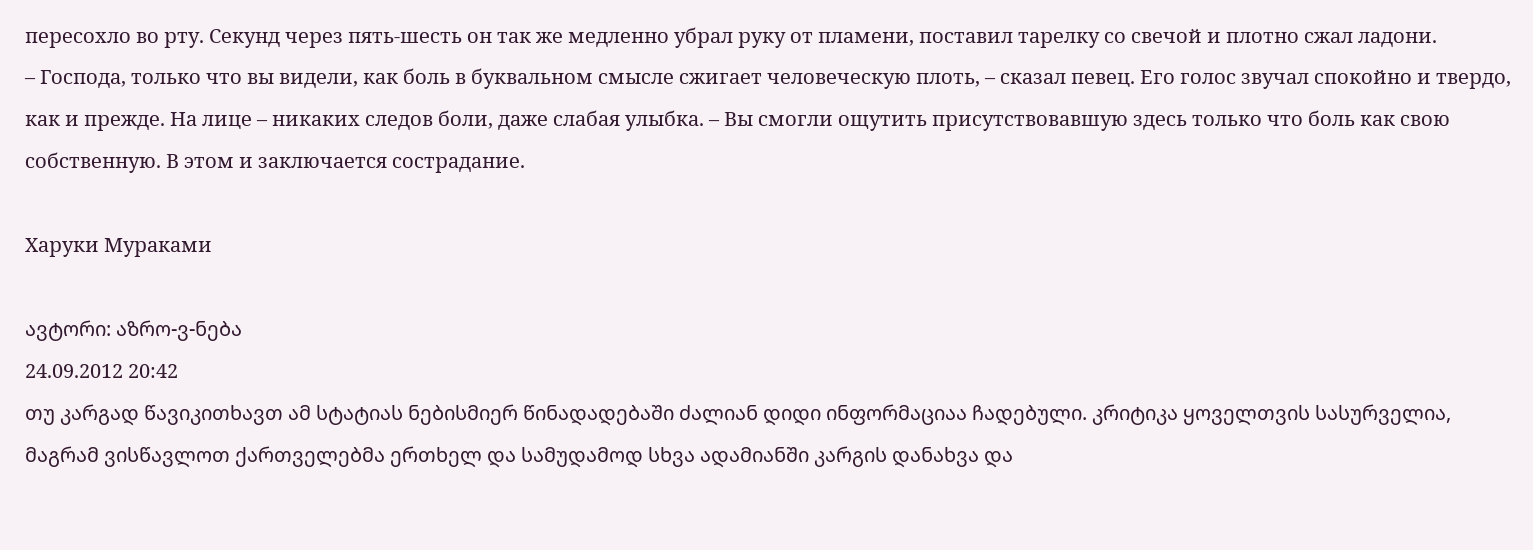пересохло во рту. Секунд через пять-шесть он так же медленно убрал руку от пламени, поставил тарелку со свечой и плотно сжал ладони.
– Господа, только что вы видели, как боль в буквальном смысле сжигает человеческую плоть, – сказал певец. Его голос звучал спокойно и твердо, как и прежде. На лице – никаких следов боли, даже слабая улыбка. – Вы смогли ощутить присутствовавшую здесь только что боль как свою собственную. В этом и заключается сострадание.

Харуки Мураками

ავტორი: აზრო-ვ-ნება
24.09.2012 20:42
თუ კარგად წავიკითხავთ ამ სტატიას ნებისმიერ წინადადებაში ძალიან დიდი ინფორმაციაა ჩადებული. კრიტიკა ყოველთვის სასურველია, მაგრამ ვისწავლოთ ქართველებმა ერთხელ და სამუდამოდ სხვა ადამიანში კარგის დანახვა და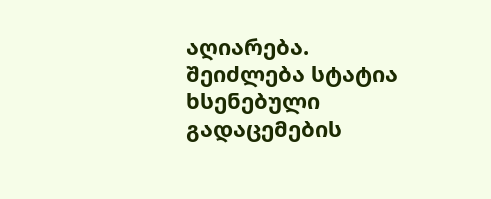აღიარება. შეიძლება სტატია ხსენებული გადაცემების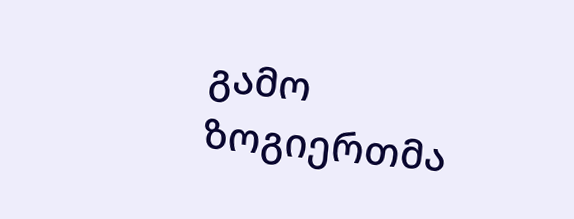გამო ზოგიერთმა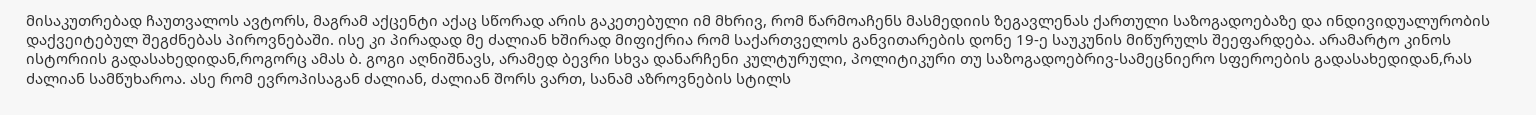მისაკუთრებად ჩაუთვალოს ავტორს, მაგრამ აქცენტი აქაც სწორად არის გაკეთებული იმ მხრივ, რომ წარმოაჩენს მასმედიის ზეგავლენას ქართული საზოგადოებაზე და ინდივიდუალურობის დაქვეიტებულ შეგძნებას პიროვნებაში. ისე კი პირადად მე ძალიან ხშირად მიფიქრია რომ საქართველოს განვითარების დონე 19-ე საუკუნის მიწურულს შეეფარდება. არამარტო კინოს ისტორიის გადასახედიდან,როგორც ამას ბ. გოგი აღნიშნავს, არამედ ბევრი სხვა დანარჩენი კულტურული, პოლიტიკური თუ საზოგადოებრივ-სამეცნიერო სფეროების გადასახედიდან,რას ძალიან სამწუხაროა. ასე რომ ევროპისაგან ძალიან, ძალიან შორს ვართ, სანამ აზროვნების სტილს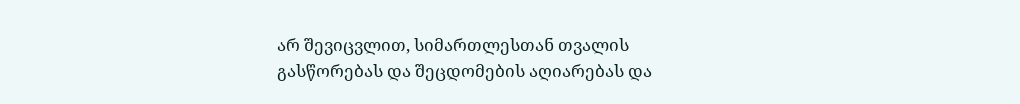არ შევიცვლით, სიმართლესთან თვალის გასწორებას და შეცდომების აღიარებას და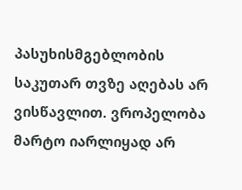პასუხისმგებლობის საკუთარ თვზე აღებას არ ვისწავლით. ვროპელობა მარტო იარლიყად არ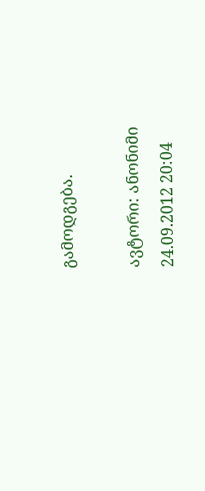გამოდგება.

ავტორი: ანონიმი
24.09.2012 20:04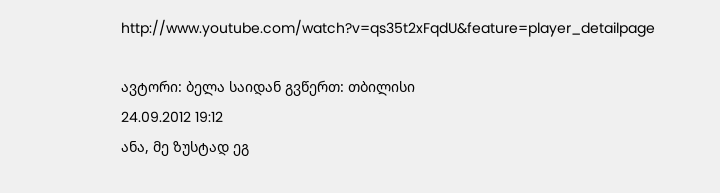http://www.youtube.com/watch?v=qs35t2xFqdU&feature=player_detailpage

ავტორი: ბელა საიდან გვწერთ: თბილისი
24.09.2012 19:12
ანა, მე ზუსტად ეგ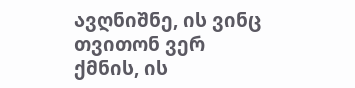ავღნიშნე, ის ვინც თვითონ ვერ ქმნის, ის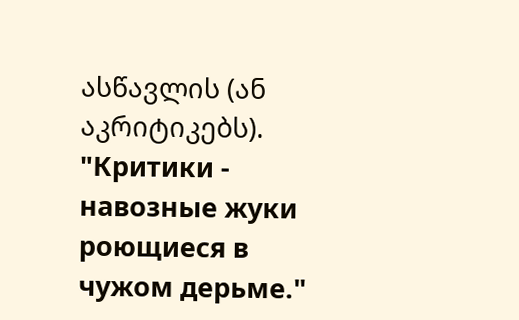ასწავლის (ან აკრიტიკებს). "Критики - навозные жуки роющиеся в чужом дерьме."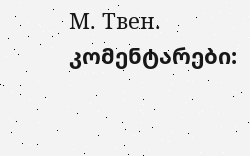М. Твен.
კომენტარები: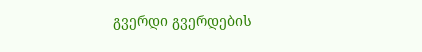გვერდი გვერდების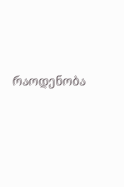რაოდენობა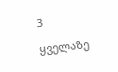3

ყველაზე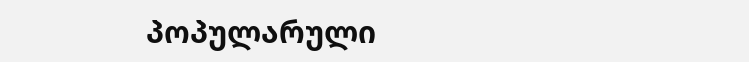პოპულარული